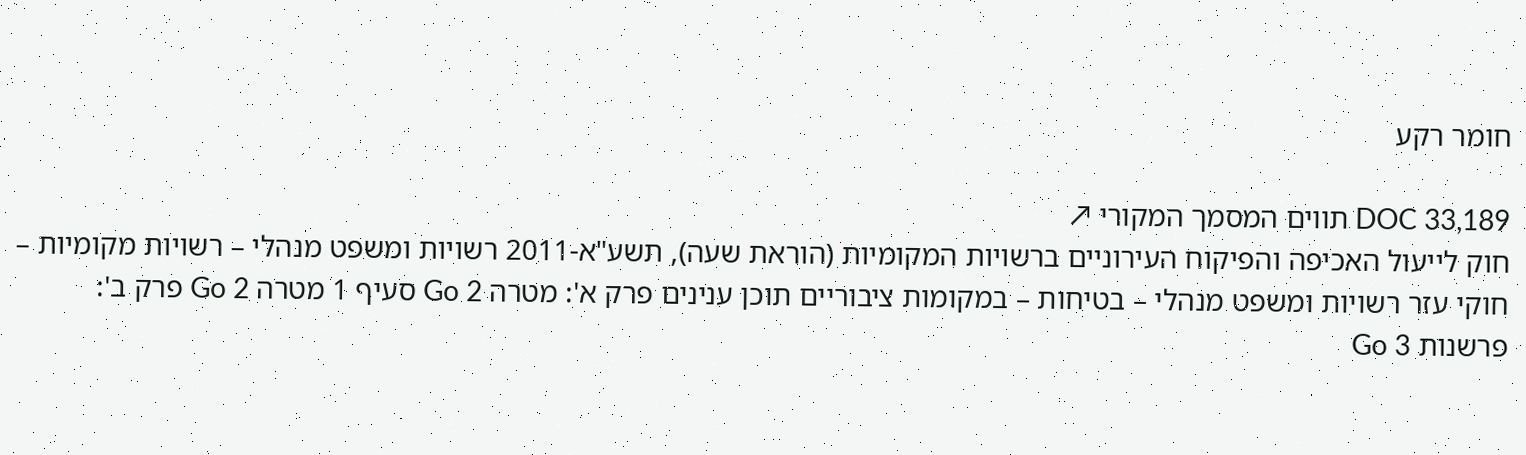חומר רקע

DOC 33,189 תווים המסמך המקורי ↗
חוק לייעול האכיפה והפיקוח העירוניים ברשויות המקומיות (הוראת שעה), תשע"א-2011 רשויות ומשפט מנהלי – רשויות מקומיות – חוקי עזר רשויות ומשפט מנהלי – בטיחות – במקומות ציבוריים תוכן ענינים פרק א': מטרה Go 2 סעיף 1 מטרה Go 2 פרק ב': פרשנות Go 3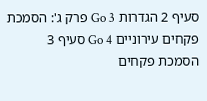סעיף 2 הגדרות Go 3 פרק ג': הסמכת פקחים עירוניים Go 4 סעיף 3 הסמכת פקחים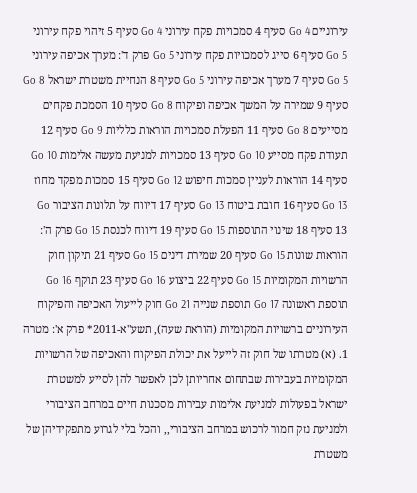עירוניים Go 4 סעיף 4 סמכויות פקח עירוני Go 4 סעיף 5 זיהוי פקח עירוני Go 5 סעיף 6 סייג לסמכויות פקח עירוני Go 5 פרק ד': מערך אכיפה עירוני Go 5 סעיף 7 מערך אכיפה עירוני Go 5 סעיף 8 הנחיית משטרת ישראל Go 8 סעיף 9 שמירה על המשך אכיפה ופיקוח Go 8 סעיף 10 הסמכת פקחים מסייעים Go 8 סעיף 11 הפעלת סמכויות הוראות כלליות Go 9 סעיף 12 תעודת פקח מסייע Go 10 סעיף 13 סמכויות למניעת מעשה אלימות Go 10 סעיף 14 הוראות לעניין סמכות חיפוש Go 12 סעיף 15 סמכות מפקד מחוז Go 13 סעיף 16 חובת ביטוח Go 13 סעיף 17 דיווח על תלונות הציבור Go 13 סעיף 18 שינוי התוספות Go 15 סעיף 19 דיווח לכנסת Go 15 פרק ה': הוראות שונות Go 15 סעיף 20 שמירת דינים Go 15 סעיף 21 תיקון חוק הרשויות המקומיות Go 15 סעיף 22 ביצוע Go 16 סעיף 23 תוקף Go 16 תוספת ראשונה Go 17 תוספת שנייה Go 21 חוק לייעול האכיפה והפיקוח העירוניים ברשויות המקומיות (הוראת שעה), תשע"א-2011* פרק א': מטרה 1. (א) מטרתו של חוק זה לייעל את יכולת הפיקוח והאכיפה של הרשויות המקומיות בעבירות שבתחום אחריותן לכן לאפשר להן לסייע למשטרת ישראל בפעולות למניעת אלימות עבירות מסכנות חיים במרחב הציבורי ולמניעת נזק חמור לרכוש במרחב הציבורי,, והכל בלי לגרוע מתפקידיהן של משטרת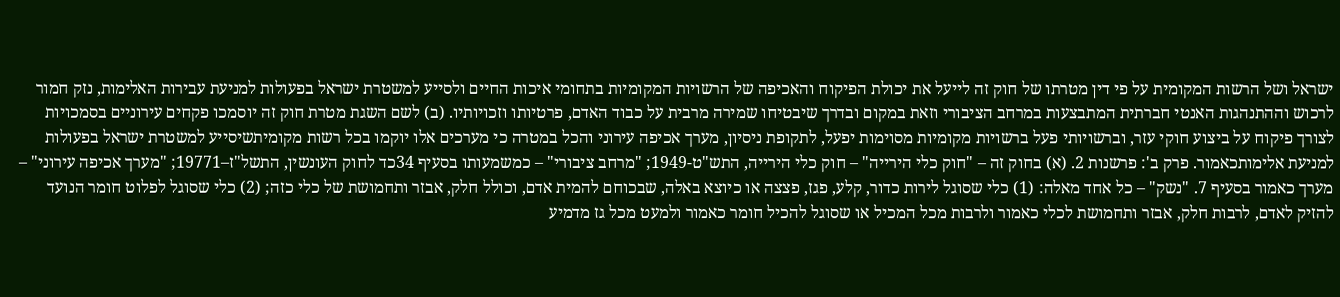ישראל ושל הרשות המקומית על פי דין מטרתו של חוק זה לייעל את יכולת הפיקוח והאכיפה של הרשויות המקומיות בתחומי איכות החיים ולסייע למשטרת ישראל בפעולות למניעת עבירות האלימות, נזק חמור לרכוש וההתנהגות האנטי חברתית המתבצעות במרחב הציבורי וזאת במקום ובדרך שיבטיחו שמירה מרבית על כבוד האדם, פרטיותו וזכויותיו. (ב) לשם השגת מטרת חוק זה יוסמכו פקחים עירוניים בסמכויות לצורך פיקוח על ביצוע חוקי עזר, וברשויותי פעל ברשויות מקומיות מסוימות יפעל, לתקופת ניסיון, מערך אכיפה עירוני והכל במטרה כי מערכים אלו יוקמו בכל רשות מקומיתשיסייע למשטרת ישראל בפעולות למניעת אלימותכאמור. פרק ב': פרשנות 2. (א) בחוק זה – "חוק כלי הירייה" – חוק כלי הירייה, התש"ט-1949; "מרחב ציבורי" – כמשמעותו בסעיף 34כד לחוק העונשין, התשל"ז–19771; "מערך אכיפה עירוני" – מערך כאמור בסעיף 7. "נשק" – כל אחד מאלה: (1) כלי שסוגל לירות כדור, קלע, פגז, פצצה או כיוצא באלה, שבכוחם להמית אדם, וכולל חלק, אבזר ותחמושת של כלי כזה; (2) כלי שסוגל לפלוט חומר הנועד להזיק לאדם, לרבות חלק, אבזר ותחמושת לכלי כאמור ולרבות מכל המכיל או שסוגל להכיל חומר כאמור ולמעט מכל גז מדמיע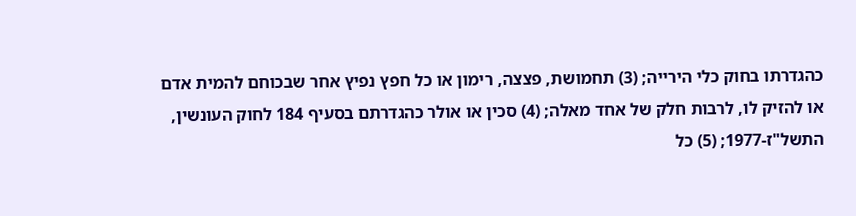כהגדרתו בחוק כלי הירייה; (3) תחמושת, פצצה, רימון או כל חפץ נפיץ אחר שבכוחם להמית אדם או להזיק לו, לרבות חלק של אחד מאלה; (4) סכין או אולר כהגדרתם בסעיף 184 לחוק העונשין, התשל"ז-1977; (5) כל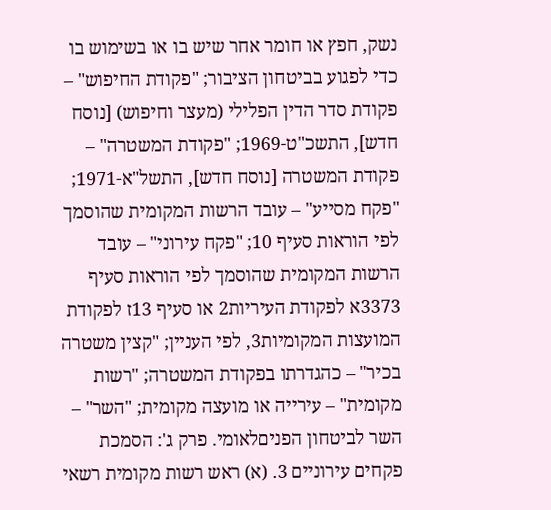נשק, חפץ או חומר אחר שיש בו או בשימוש בו כדי לפגוע בביטחון הציבור; "פקודת החיפוש" – פקודת סדר הדין הפלילי (מעצר וחיפוש) [נוסח חדש], התשכ"ט-1969; "פקודת המשטרה" – פקודת המשטרה [נוסח חדש], התשל"א-1971; "פקח מסייע" – עובד הרשות המקומית שהוסמך לפי הוראות סעיף 10; "פקח עירוני" – עובד הרשות המקומית שהוסמך לפי הוראות סעיף 3373א לפקודת העיריות2 או סעיף 13ז לפקודת המועצות המקומיות3, לפי העניין; "קצין משטרה בכיר" – כהגדרתו בפקודת המשטרה; "רשות מקומית" – עירייה או מועצה מקומית; "השר" – השר לביטחון הפניםלאומי. פרק ג': הסמכת פקחים עירוניים 3. (א) ראש רשות מקומית רשאי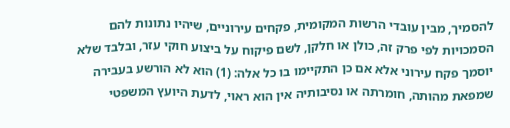להסמיך, מבין עובדי הרשות המקומית, פקחים עירוניים, שיהיו נתונות להם הסמכויות לפי פרק זה, כולן או חלקן, לשם פיקוח על ביצוע חוקי עזר, ובלבד שלא יוסמך פקח עירוני אלא אם כן התקיימו בו כל אלה: (1) הוא לא הורשע בעבירה שמפאת מהותה, חומרתה או נסיבותיה אין הוא ראוי, לדעת היועץ המשפטי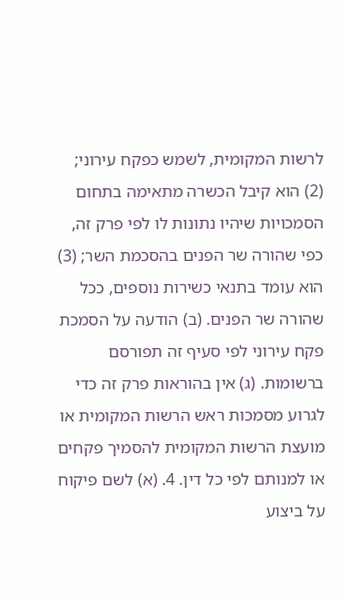לרשות המקומית, לשמש כפקח עירוני; (2) הוא קיבל הכשרה מתאימה בתחום הסמכויות שיהיו נתונות לו לפי פרק זה, כפי שהורה שר הפנים בהסכמת השר; (3) הוא עומד בתנאי כשירות נוספים, ככל שהורה שר הפנים. (ב) הודעה על הסמכת פקח עירוני לפי סעיף זה תפורסם ברשומות. (ג) אין בהוראות פרק זה כדי לגרוע מסמכות ראש הרשות המקומית או מועצת הרשות המקומית להסמיך פקחים או למנותם לפי כל דין. 4. (א) לשם פיקוח על ביצוע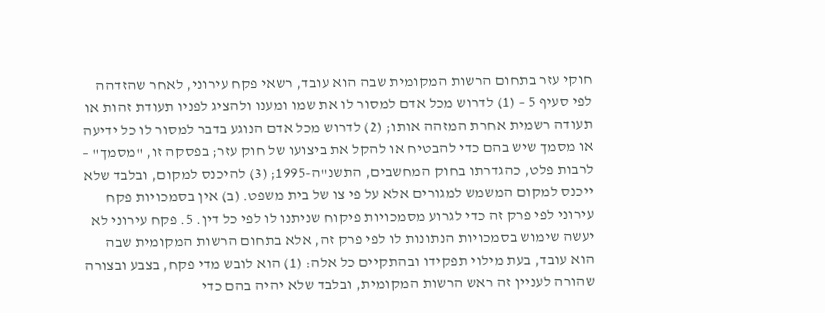חוקי עזר בתחום הרשות המקומית שבה הוא עובד, רשאי פקח עירוני, לאחר שהזדהה לפי סעיף 5 – (1) לדרוש מכל אדם למסור לו את שמו ומענו ולהציג לפניו תעודת זהות או תעודה רשמית אחרת המזהה אותו; (2) לדרוש מכל אדם הנוגע בדבר למסור לו כל ידיעה או מסמך שיש בהם כדי להבטיח או להקל את ביצועו של חוק עזר; בפסקה זו, "מסמך" – לרבות פלט, כהגדרתו בחוק המחשבים, התשנ"ה-1995; (3) להיכנס למקום, ובלבד שלא ייכנס למקום המשמש למגורים אלא על פי צו של בית משפט. (ב) אין בסמכויות פקח עירוני לפי פרק זה כדי לגרוע מסמכויות פיקוח שניתנו לו לפי כל דין. 5. פקח עירוני לא יעשה שימוש בסמכויות הנתונות לו לפי פרק זה, אלא בתחום הרשות המקומית שבה הוא עובד, בעת מילוי תפקידו ובהתקיים כל אלה: (1) הוא לובש מדי פקח, בצבע ובצורה שהורה לעניין זה ראש הרשות המקומית, ובלבד שלא יהיה בהם כדי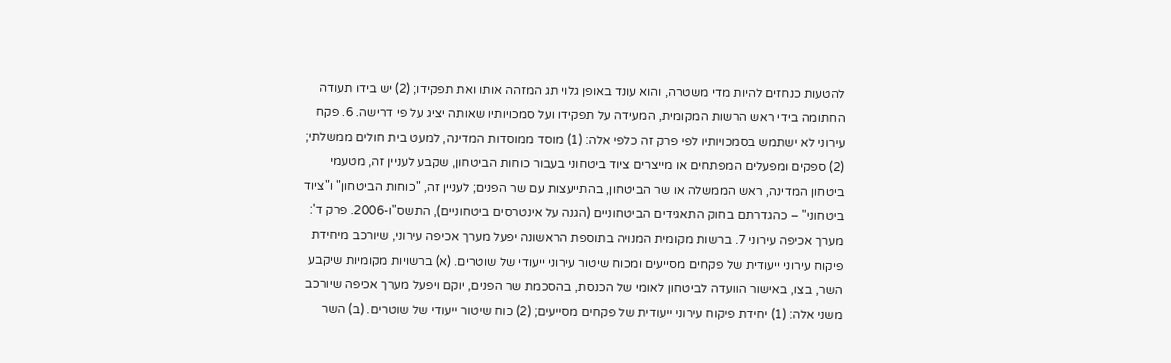להטעות כנחזים להיות מדי משטרה, והוא עונד באופן גלוי תג המזהה אותו ואת תפקידו; (2) יש בידו תעודה החתומה בידי ראש הרשות המקומית, המעידה על תפקידו ועל סמכויותיו שאותה יציג על פי דרישה. 6. פקח עירוני לא ישתמש בסמכויותיו לפי פרק זה כלפי אלה: (1) מוסד ממוסדות המדינה, למעט בית חולים ממשלתי; (2) ספקים ומפעלים המפתחים או מייצרים ציוד ביטחוני בעבור כוחות הביטחון, שקבע לעניין זה, מטעמי ביטחון המדינה, ראש הממשלה או שר הביטחון, בהתייעצות עם שר הפנים; לעניין זה, "כוחות הביטחון" ו"ציוד ביטחוני" – כהגדרתם בחוק התאגידים הביטחוניים (הגנה על אינטרסים ביטחוניים), התשס"ו-2006. פרק ד': מערך אכיפה עירוני 7. ברשות מקומית המנויה בתוספת הראשונה יפעל מערך אכיפה עירוני, שיורכב מיחידת פיקוח עירוני ייעודית של פקחים מסייעים ומכוח שיטור עירוני ייעודי של שוטרים. (א) ברשויות מקומיות שיקבע השר, בצו, באישור הוועדה לביטחון לאומי של הכנסת, בהסכמת שר הפנים, יוקם ויפעל מערך אכיפה שיורכב משני אלה: (1) יחידת פיקוח עירוני ייעודית של פקחים מסייעים; (2) כוח שיטור ייעודי של שוטרים. (ב) השר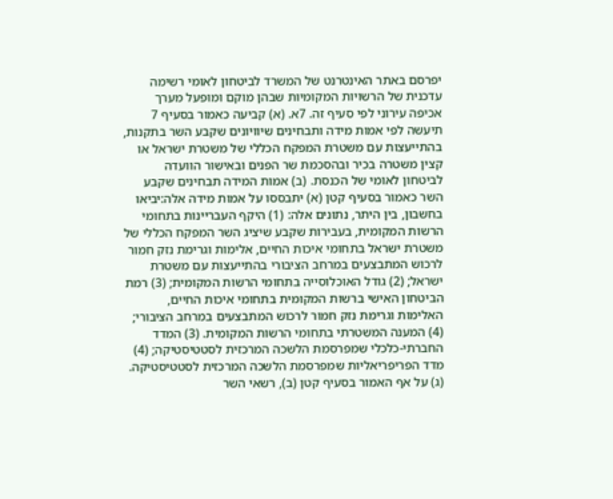יפרסם באתר האינטרנט של המשרד לביטחון לאומי רשימה עדכנית של הרשויות המקומיות שבהן מוקם ומופעל מערך אכיפה עירוני לפי סעיף זה. 7א. (א) קביעה כאמור בסעיף 7 תיעשה לפי אמות מידה ותבחינים שיוויונים שקבע השר בתקנות, בהתייעצות עם משטרת המפקח הכללי של משטרת ישראל או קצין משטרה בכיר ובהסכמת שר הפנים ובאישור הוועדה לביטחון לאומי של הכנסת. (ב) אמות המידה תבחינים שקבע השר כאמור בסעיף קטן (א) יתבססו על אמות מידה אלה:יביאו בחשבון, בין היתר, נתונים אלה: (1) היקף העבריינות בתחומי הרשות המקומית, בעבירות שקבע שיציג השר המפקח הכללי של משטרת ישראל בתחומי איכות החיים, אלימות וגרימת נזק חמור לרכוש המתבצעים במרחב הציבורי בהתייעצות עם משטרת ישראל; (2) גודל האוכלוסייה בתחומי הרשות המקומית; (3) רמת הביטחון האישי ברשות המקומית בתחומי איכות החיים, האלימות וגרימת נזק חמור לרכוש המתבצעים במרחב הציבורי; (4) המענה המשטרתי בתחומי הרשות המקומית. (3) המדד החברתי-כלכלי שמפרסמת הלשכה המרכזית לסטטיסטיקה; (4) מדד הפריפריאליות שמפרסמת הלשכה המרכזית לסטטיסטיקה. (ג) על אף האמור בסעיף קטן (ב), רשאי השר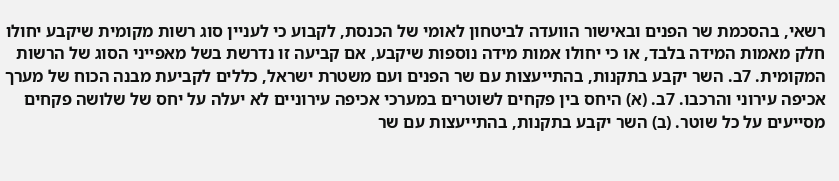רשאי, בהסכמת שר הפנים ובאישור הוועדה לביטחון לאומי של הכנסת, לקבוע כי לעניין סוג רשות מקומית שיקבע יחולו חלק מאמות המידה בלבד, או כי יחולו אמות מידה נוספות שיקבע, אם קביעה זו נדרשת בשל מאפייני הסוג של הרשות המקומית. 7ב. השר יקבע בתקנות, בהתייעצות עם שר הפנים ועם משטרת ישראל, כללים לקביעת מבנה הכוח של מערך אכיפה עירוני והרכבו. 7ב. (א) היחס בין פקחים לשוטרים במערכי אכיפה עירוניים לא יעלה על יחס של שלושה פקחים מסייעים על כל שוטר. (ב) השר יקבע בתקנות, בהתייעצות עם שר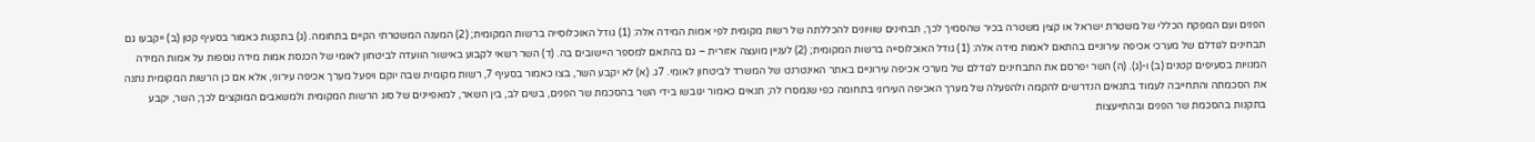הפנים ועם המפקח הכללי של משטרת ישראל או קצין משטרה בכיר שהסמיך לכך, תבחינים שוויונים להכללתה של רשות מקומית לפי אמות המידה אלה: (1) גודל האוכלוסייה ברשות המקומית; (2) המענה המשטרתי הקיים בתחומה. (ג) בתקנות כאמור בסעיף קטן (ב) ייקבעו גם תבחינים לגודלם של מערכי אכיפה עירוניים בהתאם לאמות מידה אלה: (1) גודל האוכלוסייה ברשות המקומית; (2) לעניין מועצה אזורית – גם בהתאם למספר היישובים בה. (ד) השר רשאי לקבוע באישור הוועדה לביטחון לאומי של הכנסת אמות מידה נוספות על אמות המידה המנויות בסעיפים קטנים (ב) ו-(ג). (ה) השר יפרסם את התבחינים לגודלם של מערכי אכיפה עירוניים באתר האינטרנט של המשרד לביטחון לאומי. 7ג. (א) לא יקבע השר, בצו כאמור בסעיף 7, רשות מקומית שבה יוקם ויפעל מערך אכיפה עירוני, אלא אם כן הרשות המקומית נתנה את הסכמתה והתחייבה לעמוד בתנאים הנדרשים להקמה ולהפעלה של מערך האכיפה העירוני בתחומה כפי שנמסרו לה; תנאים כאמור יגובשו בידי השר בהסכמת שר הפנים, בשים לב, בין השאר, למאפיינים של סוג הרשות המקומית ולמשאבים המוקצים לכך; השר, יקבע בתקנות בהסכמת שר הפנים ובהתייעצות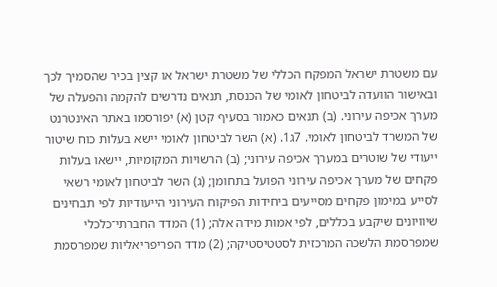עם משטרת ישראל המפקח הכללי של משטרת ישראל או קצין בכיר שהסמיך לכך ובאישור הוועדה לביטחון לאומי של הכנסת, תנאים נדרשים להקמה והפעלה של מערך אכיפה עירוני. (ב) תנאים כאמור בסעיף קטן (א) יפורסמו באתר האינטרנט של המשרד לביטחון לאומי. 7ג1. (א) השר לביטחון לאומי יישא בעלות כוח שיטור ייעודי של שוטרים במערך אכיפה עירוני; (ב) הרשויות המקומיות, יישאו בעלות פקחים של מערך אכיפה עירוני הפועל בתחומן; (ג) השר לביטחון לאומי רשאי לסייע במימון פקחים מסייעים ביחידות הפיקוח העירוני הייעודיות לפי תבחינים שיוויונים שיקבע בכללים, לפי אמות מידה אלה; (1) המדד החברתי־כלכלי שמפרסמת הלשכה המרכזית לסטטיסטיקה; (2) מדד הפריפריאליות שמפרסמת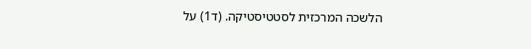הלשכה המרכזית לסטטיסטיקה. (ד1) על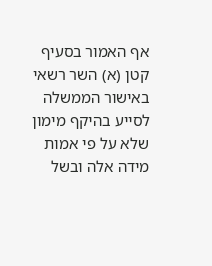אף האמור בסעיף קטן (א) השר רשאי באישור הממשלה לסייע בהיקף מימון שלא על פי אמות מידה אלה ובשל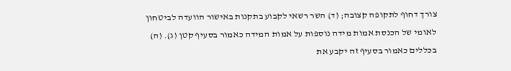צורך דחוף לתקופה קצובה; (ד) השר רשאי לקבוע בתקנות באישור הוועדה לביטחון לאומי של הכנסת אמות מידה נוספות על אמות המידה כאמור בסעיף קטן (ג). (ה) בכללים כאמור בסעיף זה יקבע את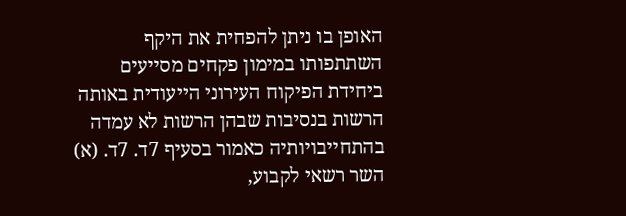האופן בו ניתן להפחית את היקף השתתפותו במימון פקחים מסייעים ביחידת הפיקוח העירוני הייעודית באותה הרשות בנסיבות שבהן הרשות לא עמדה בהתחייבויותיה כאמור בסעיף 7ד. 7ד. (א) השר רשאי לקבוע,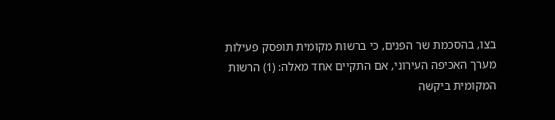בצו, בהסכמת שר הפנים, כי ברשות מקומית תופסק פעילות מערך האכיפה העירוני, אם התקיים אחד מאלה: (1) הרשות המקומית ביקשה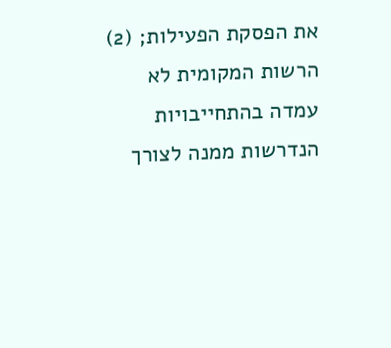את הפסקת הפעילות; (2) הרשות המקומית לא עמדה בהתחייבויות הנדרשות ממנה לצורך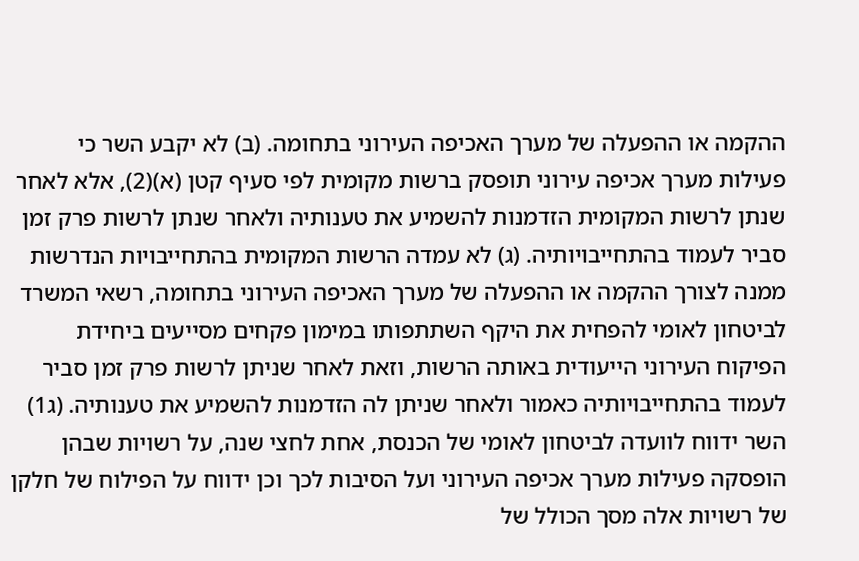ההקמה או ההפעלה של מערך האכיפה העירוני בתחומה. (ב) לא יקבע השר כי פעילות מערך אכיפה עירוני תופסק ברשות מקומית לפי סעיף קטן (א)(2), אלא לאחר שנתן לרשות המקומית הזדמנות להשמיע את טענותיה ולאחר שנתן לרשות פרק זמן סביר לעמוד בהתחייבויותיה. (ג) לא עמדה הרשות המקומית בהתחייבויות הנדרשות ממנה לצורך ההקמה או ההפעלה של מערך האכיפה העירוני בתחומה, רשאי המשרד לביטחון לאומי להפחית את היקף השתתפותו במימון פקחים מסייעים ביחידת הפיקוח העירוני הייעודית באותה הרשות, וזאת לאחר שניתן לרשות פרק זמן סביר לעמוד בהתחייבויותיה כאמור ולאחר שניתן לה הזדמנות להשמיע את טענותיה. (ג1) השר ידווח לוועדה לביטחון לאומי של הכנסת, אחת לחצי שנה, על רשויות שבהן הופסקה פעילות מערך אכיפה העירוני ועל הסיבות לכך וכן ידווח על הפילוח של חלקן של רשויות אלה מסך הכולל של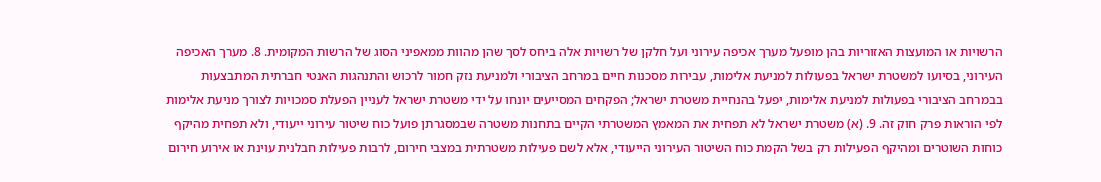הרשויות או המועצות האזוריות בהן מופעל מערך אכיפה עירוני ועל חלקן של רשויות אלה ביחס לסך שהן מהוות ממאפיני הסוג של הרשות המקומית. 8. מערך האכיפה העירוני, בסיועו למשטרת ישראל בפעולות למניעת אלימות, עבירות מסכנות חיים במרחב הציבורי ולמניעת נזק חמור לרכוש והתנהגות האנטי חברתית המתבצעות בבמרחב הציבורי בפעולות למניעת אלימות, יפעל בהנחיית משטרת ישראל; הפקחים המסייעים יונחו על ידי משטרת ישראל לעניין הפעלת סמכויות לצורך מניעת אלימות לפי הוראות פרק חוק זה. 9. (א) משטרת ישראל לא תפחית את המאמץ המשטרתי הקיים בתחנות משטרה שבמסגרתן פועל כוח שיטור עירוני ייעודי, ולא תפחית מהיקף כוחות השוטרים ומהיקף הפעילות רק בשל הקמת כוח השיטור העירוני הייעודי, אלא לשם פעילות משטרתית במצבי חירום, לרבות פעילות חבלנית עוינת או אירוע חירום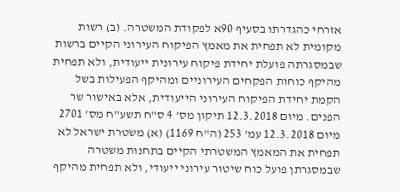אזרחי כהגדרתו בסעיף 90א לפקודת המשטרה. (ב) רשות מקומית לא תפחית את מאמץ הפיקוח העירוני הקיים ברשות שבמסגרתה פועלת יחידת פיקוח עירונית ייעודית, ולא תפחית מהיקף כוחות הפקחים העירוניים ומהיקף הפעילות בשל הקמת יחידת הפיקוח העירוני הייעודית, אלא באישור שר הפנים. מיום 12.3.2018 תיקון מס' 4 ס"ח תשע"ח מס' 2701 מיום 12.3.2018 עמ' 253 (ה"ח 1169) (א) משטרת ישראל לא תפחית את המאמץ המשטרתי הקיים בתחנות משטרה שבמסגרתן פועל כוח שיטור עירוני ייעודי, ולא תפחית מהיקף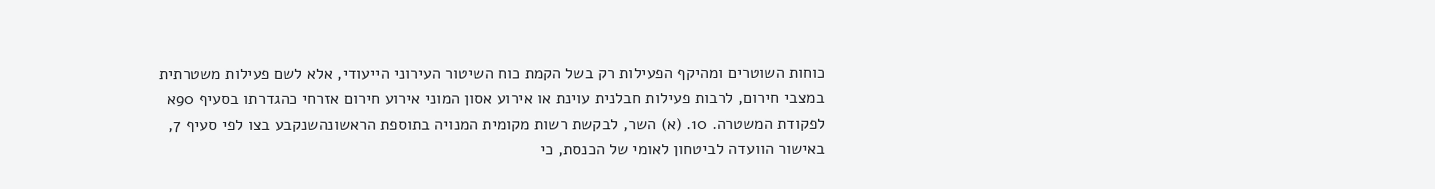כוחות השוטרים ומהיקף הפעילות רק בשל הקמת כוח השיטור העירוני הייעודי, אלא לשם פעילות משטרתית במצבי חירום, לרבות פעילות חבלנית עוינת או אירוע אסון המוני אירוע חירום אזרחי כהגדרתו בסעיף 90א לפקודת המשטרה. 10. (א) השר, לבקשת רשות מקומית המנויה בתוספת הראשונהשנקבע בצו לפי סעיף 7, באישור הוועדה לביטחון לאומי של הכנסת, כי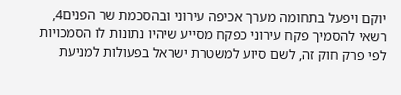יוקם ויפעל בתחומה מערך אכיפה עירוני ובהסכמת שר הפנים4, רשאי להסמיך פקח עירוני כפקח מסייע שיהיו נתונות לו הסמכויות לפי פרק חוק זה, לשם סיוע למשטרת ישראל בפעולות למניעת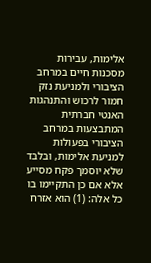אלימות, עבירות מסכנות חיים במרחב הציבורי ולמניעת נזק חמור לרכוש והתנהגות האנטי חברתית המתבצעות במרחב הציבורי בפעולות למניעת אלימות, ובלבד שלא יוסמך פקח מסייע אלא אם כן התקיימו בו כל אלה: (1) הוא אזרח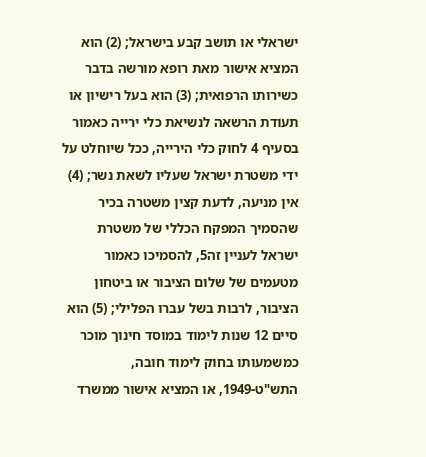ישראלי או תושב קבע בישראל; (2) הוא המציא אישור מאת רופא מורשה בדבר כשירותו הרפואית; (3) הוא בעל רישיון או תעודת הרשאה לנשיאת כלי ירייה כאמור בסעיף 4 לחוק כלי הירייה, ככל שיוחלט על ידי משטרת ישראל שעליו לשאת נשר; (4) אין מניעה, לדעת קצין משטרה בכיר שהסמיך המפקח הכללי של משטרת ישראל לעניין זה5, להסמיכו כאמור מטעמים של שלום הציבור או ביטחון הציבור, לרבות בשל עברו הפלילי; (5) הוא סיים 12 שנות לימוד במוסד חינוך מוכר כמשמעותו בחוק לימוד חובה, התש"ט-1949, או המציא אישור ממשרד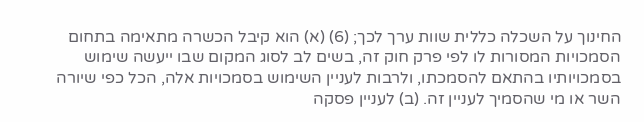החינוך על השכלה כללית שוות ערך לכך; (6) (א) הוא קיבל הכשרה מתאימה בתחום הסמכויות המסורות לו לפי פרק חוק זה, בשים לב לסוג המקום שבו ייעשה שימוש בסמכויותיו בהתאם להסמכתו, ולרבות לעניין השימוש בסמכויות אלה, הכל כפי שיורה השר או מי שהסמיך לעניין זה. (ב) לעניין פסקה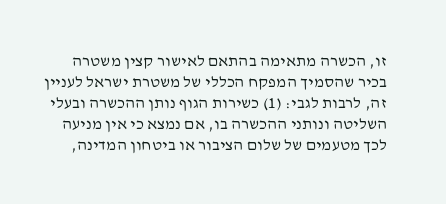זו, הכשרה מתאימה בהתאם לאישור קצין משטרה בכיר שהסמיך המפקח הכללי של משטרת ישראל לעניין זה, לרבות לגבי: (1) כשירות הגוף נותן ההכשרה ובעלי השליטה ונותני ההכשרה בו, אם נמצא כי אין מניעה לכך מטעמים של שלום הציבור או ביטחון המדינה,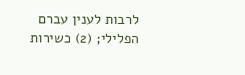לרבות לענין עברם הפלילי; (2) כשירות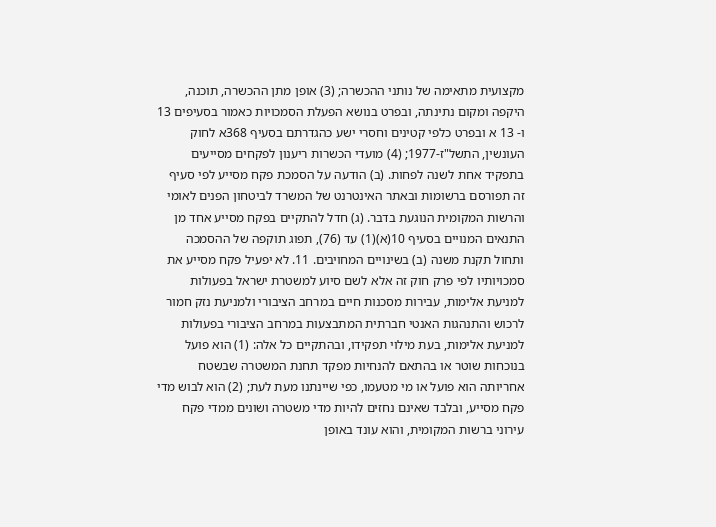מקצועית מתאימה של נותני ההכשרה; (3) אופן מתן ההכשרה, תוכנה, היקפה ומקום נתינתה, ובפרט בנושא הפעלת הסמכויות כאמור בסעיפים 13 ו- 13 א ובפרט כלפי קטינים וחסרי ישע כהגדרתם בסעיף 368א לחוק העונשין, התשל"ז-1977; (4) מועדי הכשרות ריענון לפקחים מסייעים בתפקיד אחת לשנה לפחות. (ב) הודעה על הסמכת פקח מסייע לפי סעיף זה תפורסם ברשומות ובאתר האינטרנט של המשרד לביטחון הפנים לאומי והרשות המקומית הנוגעת בדבר. (ג) חדל להתקיים בפקח מסייע אחד מן התנאים המנויים בסעיף 10(א)(1) עד (76), תפוג תוקפה של ההסמכה ותחול תקנת משנה (ב) בשינויים המחויבים. 11. לא יפעיל פקח מסייע את סמכויותיו לפי פרק חוק זה אלא לשם סיוע למשטרת ישראל בפעולות למניעת אלימות, עבירות מסכנות חיים במרחב הציבורי ולמניעת נזק חמור לרכוש והתנהגות האנטי חברתית המתבצעות במרחב הציבורי בפעולות למניעת אלימות, בעת מילוי תפקידו, ובהתקיים כל אלה: (1) הוא פועל בנוכחות שוטר או בהתאם להנחיות מפקד תחנת המשטרה שבשטח אחריותה הוא פועל או מי מטעמו, כפי שיינתנו מעת לעת; (2) הוא לבוש מדי פקח מסייע, ובלבד שאינם נחזים להיות מדי משטרה ושונים ממדי פקח עירוני ברשות המקומית, והוא עונד באופן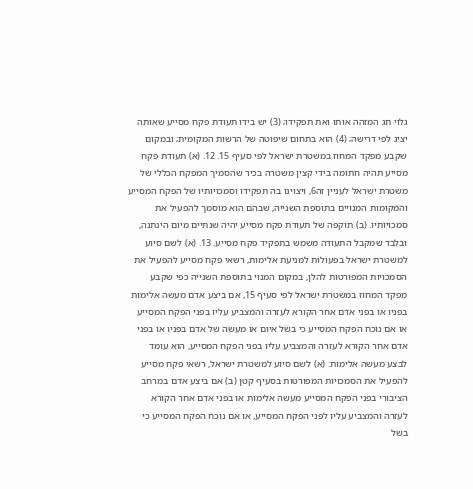גלוי תג המזהה אותו ואת תפקידו; (3) יש בידו תעודת פקח מסייע שאותה יציג לפי דרישה; (4) הוא בתחום שיפוטה של הרשות המקומית; ובמקום שקבע מפקד המחוז במשטרת ישראל לפי סעיף 15. 12. (א) תעודת פקח מסייע תהיה חתומה בידי קצין משטרה בכיר שהסמיך המפקח הכללי של משטרת ישראל לעניין זה6, ויצוינו בה תפקידו וסמכויותיו של הפקח המסייע והמקומות המנויים בתוספת השנייה, שבהם הוא מוסמך להפעיל את סמכויותיו. (ב) תוקפה של תעודת פקח מסייע יהיה שנתיים מיום הינתנה, ובלבד שמקבל התעודה משמש בתפקיד פקח מסייע. 13. (א) לשם סיוע למשטרת ישראל בפעולות למניעת אלימות, רשאי פקח מסייע להפעיל את הסמכויות המפורטות להלן, במקום המנוי בתוספת השנייה כפי שקבע מפקד המחוז במשטרת ישראל לפי סעיף 15, אם ביצע אדם מעשה אלימות בפניו או בפני אדם אחר הקורא לעזרה והמצביע עליו בפני הפקח המסייע או אם נוכח הפקח המסייע כי בשל איום או מעשה של אדם בפניו או בפני אדם אחר הקורא לעזרה והמצביע עליו בפני הפקח המסייע, הוא עומד לבצע מעשה אלימות: (א) לשם סיוע למשטרת ישראל, רשאי פקח מסייע להפעיל את הסמכויות המפורטות בסעיף קטן (ב) אם ביצע אדם במרחב הציבורי בפני הפקח המסייע מעשה אלימות או בפני אדם אחר הקורא לעזרה והמצביע עליו לפני הפקח המסייע, או אם נוכח הפקח המסייע כי בשל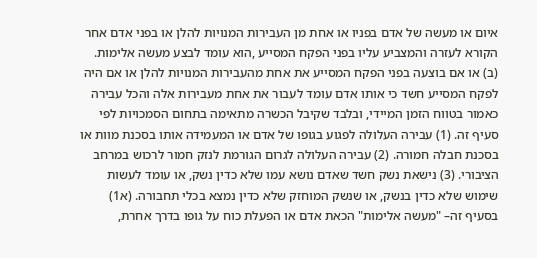איום או מעשה של אדם בפניו או אחת מן העבירות המנויות להלן או בפני אדם אחר הקורא לעזרה והמצביע עליו בפני הפקח המסייע ,הוא עומד לבצע מעשה אלימות. (ב) או אם בוצעה בפני הפקח המסייע את אחת מהעבירות המנויות להלן או אם היה לפקח המסייע חשד כי אותו אדם עומד לעבור את אחת מעבירות אלה והכל עבירה כאמור בטווח הזמן המיידי, ובלבד שקיבל הכשרה מתאימה בתחום הסמכויות לפי סעיף זה. (1) עבירה העלולה לפגוע בגופו של אדם או המעמידה אותו בסכנת מוות או בסכנת חבלה חמורה. (2) עבירה העלולה לגרום הגורמת לנזק חמור לרכוש במרחב הציבורי. (3) נישאת נשק חשד שאדם נושא עמו שלא כדין נשק, או עומד לעשות שימוש שלא כדין בנשק, או שנשק המוחזק שלא כדין נמצא בכלי תחבורה. (א1) בסעיף זה– "מעשה אלימות" הכאת אדם או הפעלת כוח על גופו בדרך אחרת,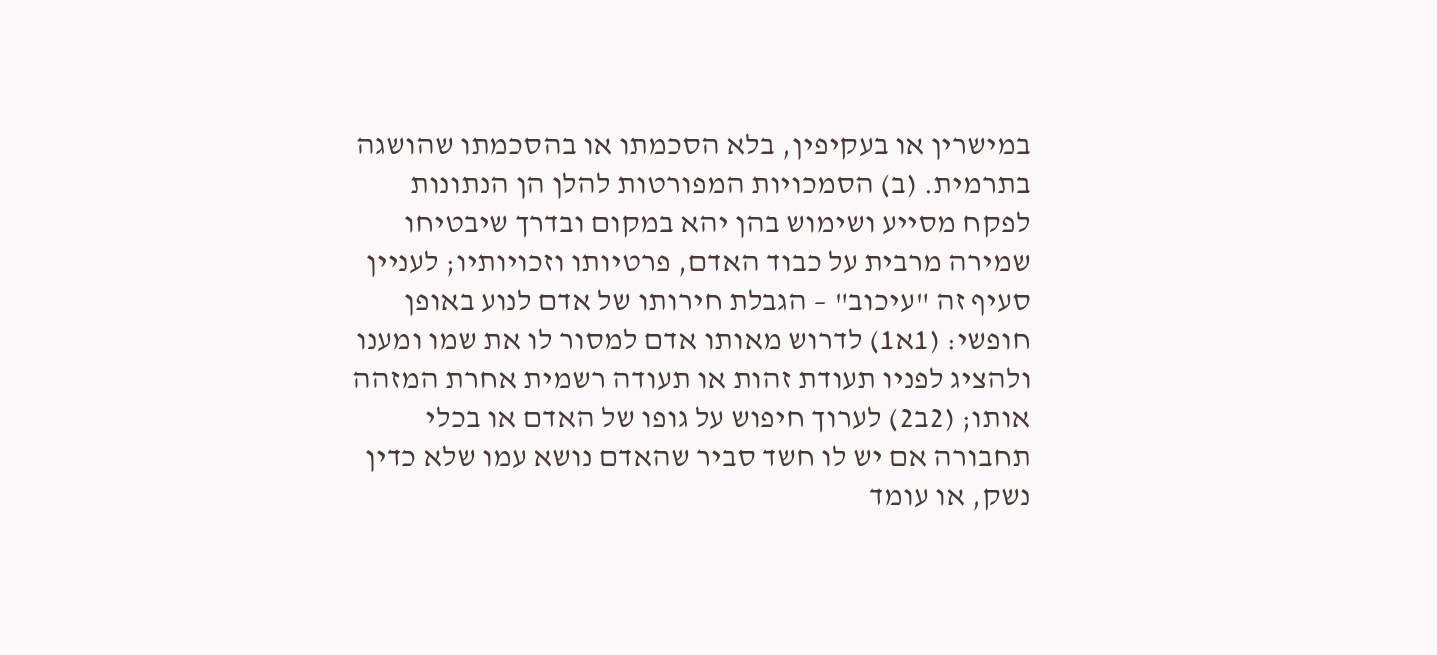במישרין או בעקיפין, בלא הסכמתו או בהסכמתו שהושגה בתרמית. (ב) הסמכויות המפורטות להלן הן הנתונות לפקח מסייע ושימוש בהן יהא במקום ובדרך שיבטיחו שמירה מרבית על כבוד האדם, פרטיותו וזכויותיו; לעניין סעיף זה "עיכוב" – הגבלת חירותו של אדם לנוע באופן חופשי: (1א1) לדרוש מאותו אדם למסור לו את שמו ומענו ולהציג לפניו תעודת זהות או תעודה רשמית אחרת המזהה אותו; (2ב2) לערוך חיפוש על גופו של האדם או בכלי תחבורה אם יש לו חשד סביר שהאדם נושא עמו שלא כדין נשק, או עומד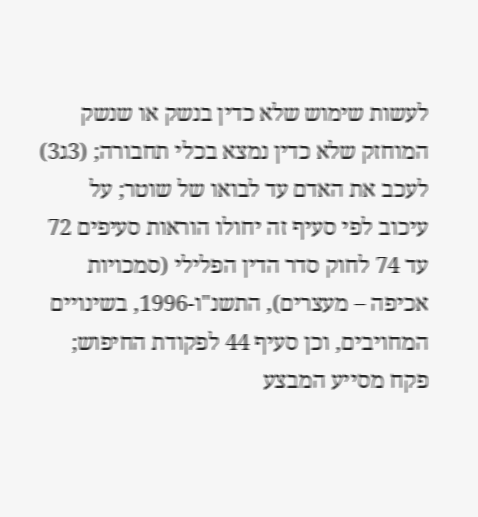לעשות שימוש שלא כדין בנשק או שנשק המוחזק שלא כדין נמצא בכלי תחבורה; (3ג3) לעכב את האדם עד לבואו של שוטר; על עיכוב לפי סעיף זה יחולו הוראות סעיפים 72 עד 74 לחוק סדר הדין הפלילי (סמכויות אכיפה – מעצרים), התשנ"ו-1996, בשינויים המחויבים, וכן סעיף 44 לפקודת החיפוש; פקח מסייע המבצע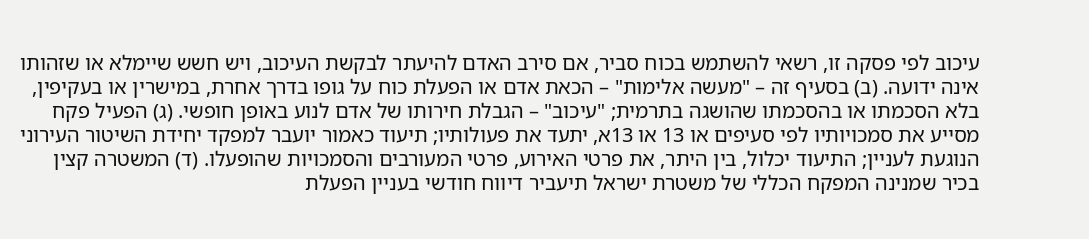עיכוב לפי פסקה זו, רשאי להשתמש בכוח סביר, אם סירב האדם להיעתר לבקשת העיכוב, ויש חשש שיימלא או שזהותו אינה ידועה. (ב) בסעיף זה – "מעשה אלימות" – הכאת אדם או הפעלת כוח על גופו בדרך אחרת, במישרין או בעקיפין, בלא הסכמתו או בהסכמתו שהושגה בתרמית; "עיכוב" – הגבלת חירותו של אדם לנוע באופן חופשי. (ג) הפעיל פקח מסייע את סמכויותיו לפי סעיפים או 13 או 13א, יתעד את פעולותיו; תיעוד כאמור יועבר למפקד יחידת השיטור העירוני הנוגעת לעניין; התיעוד יכלול, בין היתר, את פרטי האירוע, פרטי המעורבים והסמכויות שהופעלו. (ד) המשטרה קצין בכיר שמנינה המפקח הכללי של משטרת ישראל תיעביר דיווח חודשי בעניין הפעלת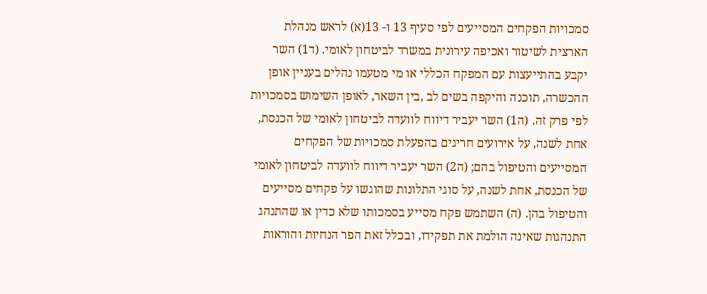סמכויות הפקחים המסייעים לפי סעיף 13 ו- 13(א) לראש מנהלת הארצית לשיטור ואכיפה עירונית במשרד לביטחון לאומי. (ד1) השר יקבע בהתייעצות עם המפקח הכללי או מי מטעמו נהלים בעניין אופן ההכשרה, תוכנה והיקפה בשים לב ,בין השאר, לאופן השימוש בסמכויות לפי פרק זה. (ה1) השר יעביר דיווח לוועדה לביטחון לאומי של הכנסת, אחת לשנה, על אירועים חריגים בהפעלת סמכויות של הפקחים המסייעים והטיפול בהם; (ה2) השר יעביר דיווח לוועדה לביטחון לאומי של הכנסת, אחת לשנה, על סוגי התלונות שהוגשו על פקחים מסייעים והטיפול בהן. (ה) השתמש פקח מסייע בסמכותו שלא כדין או שהתנהג התנהגות שאינה הולמת את תפקידו, ובכלל זאת הפר הנחיות והוראות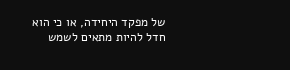של מפקד היחידה, או כי הוא חדל להיות מתאים לשמש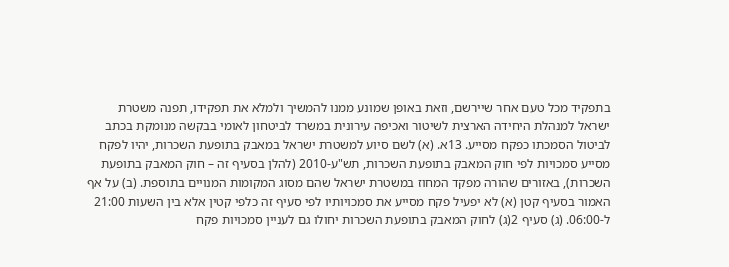בתפקיד מכל טעם אחר שיירשם, וזאת באופן שמונע ממנו להמשיך ולמלא את תפקידו, תפנה משטרת ישראל למנהלת היחידה הארצית לשיטור ואכיפה עירונית במשרד לביטחון לאומי בבקשה מנומקת בכתב לביטול הסמכתו כפקח מסייע. 13א. (א) לשם סיוע למשטרת ישראל במאבק בתופעת השכרות, יהיו לפקח מסייע סמכויות לפי חוק המאבק בתופעת השכרות, תש"ע-2010 (להלן בסעיף זה – חוק המאבק בתופעת השכרות), באזורים שהורה מפקד המחוז במשטרת ישראל שהם מסוג המקומות המנויים בתוספת. (ב) על אף האמור בסעיף קטן (א) לא יפעיל פקח מסייע את סמכויותיו לפי סעיף זה כלפי קטין אלא בין השעות 21:00 ל-06:00. (ג) סעיף 2(ג) לחוק המאבק בתופעת השכרות יחולו גם לעניין סמכויות פקח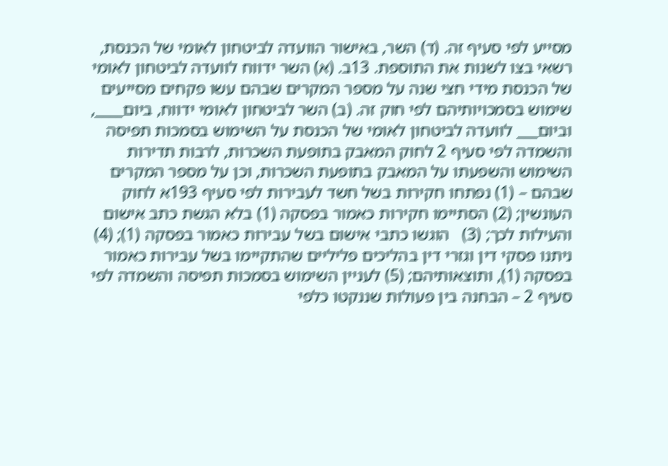מסייע לפי סעיף זה. (ד) השר, באישור הוועדה לביטחון לאומי של הכנסת, רשאי בצו לשנות את התוספת. 13ב. (א) השר ידווח לוועדה לביטחון לאומי של הכנסת מידי חצי שנה על מספר המקרים שבהם עשו פקחים מסייעים שימוש בסמכויותיהם לפי חוק זה. (ב) השר לביטחון לאומי ידווח, ביום____, וביום___ לוועדה לביטחון לאומי של הכנסת על השימוש בסמכות תפיסה והשמדה לפי סעיף 2 לחוק המאבק בתופעת השכרות, לרבות תדירות השימוש והשפעתו על המאבק בתופעת השכרות, וכן על מספר המקרים שבהם – (1) נפתחו חקירות בשל חשד לעבירות לפי סעיף 193א לחוק העונשין; (2) הסתיימו חקירות כאמור בפסקה (1) בלא הגשת כתב אישום והעילות לכך; (3)   הוגשו כתבי אישום בשל עבירות כאמור בפסקה (1); (4) ניתנו פסקי דין וגזרי דין בהליכים פליליים שהתקיימו בשל עבירות כאמור בפסקה (1), ותוצאותיהם; (5) לעניין השימוש בסמכות תפיסה והשמדה לפי סעיף 2 – הבחנה בין פעולות שננקטו כלפי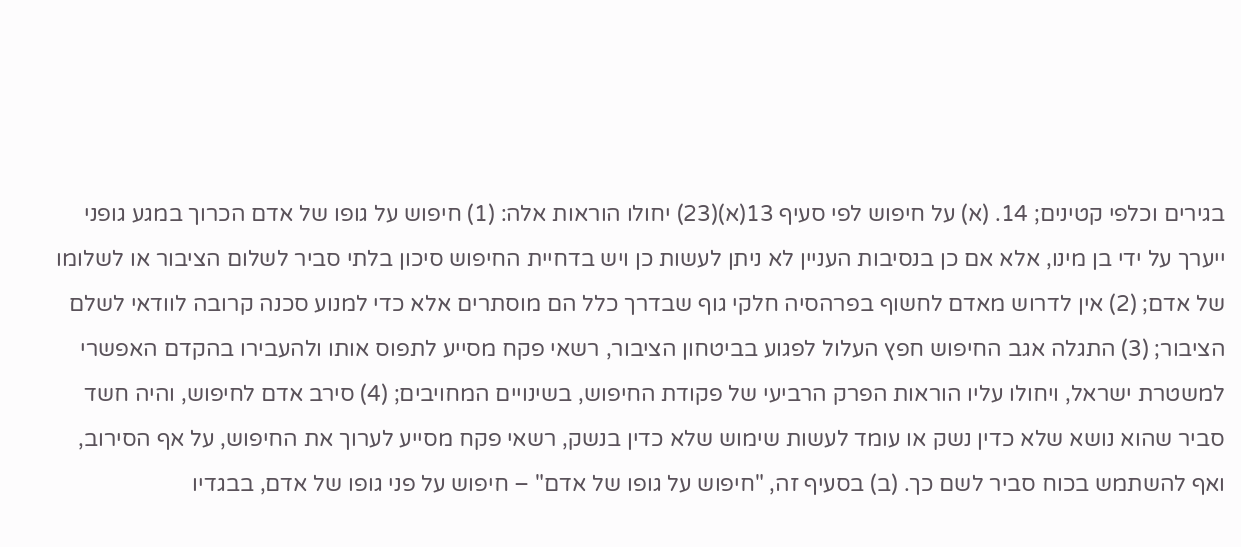בגירים וכלפי קטינים; 14. (א) על חיפוש לפי סעיף 13(א)(23) יחולו הוראות אלה: (1) חיפוש על גופו של אדם הכרוך במגע גופני ייערך על ידי בן מינו, אלא אם כן בנסיבות העניין לא ניתן לעשות כן ויש בדחיית החיפוש סיכון בלתי סביר לשלום הציבור או לשלומו של אדם; (2) אין לדרוש מאדם לחשוף בפרהסיה חלקי גוף שבדרך כלל הם מוסתרים אלא כדי למנוע סכנה קרובה לוודאי לשלם הציבור; (3) התגלה אגב החיפוש חפץ העלול לפגוע בביטחון הציבור, רשאי פקח מסייע לתפוס אותו ולהעבירו בהקדם האפשרי למשטרת ישראל, ויחולו עליו הוראות הפרק הרביעי של פקודת החיפוש, בשינויים המחויבים; (4) סירב אדם לחיפוש, והיה חשד סביר שהוא נושא שלא כדין נשק או עומד לעשות שימוש שלא כדין בנשק, רשאי פקח מסייע לערוך את החיפוש, על אף הסירוב, ואף להשתמש בכוח סביר לשם כך. (ב) בסעיף זה, "חיפוש על גופו של אדם" – חיפוש על פני גופו של אדם, בבגדיו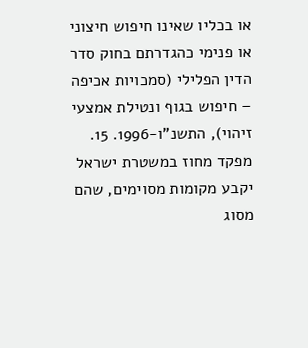או בכליו שאינו חיפוש חיצוני או פנימי כהגדרתם בחוק סדר הדין הפלילי (סמכויות אכיפה – חיפוש בגוף ונטילת אמצעי זיהוי), התשנ"ו-1996. 15. מפקד מחוז במשטרת ישראל יקבע מקומות מסוימים, שהם מסוג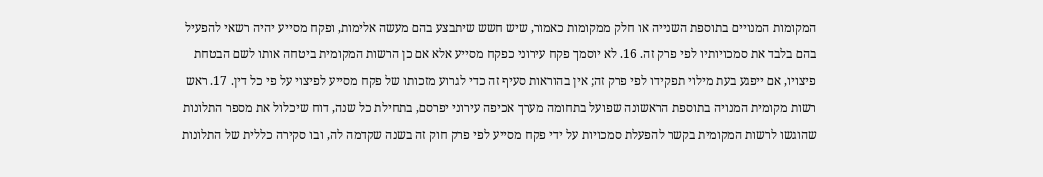המקומות המנויים בתוספת השנייה או חלק ממקומות כאמור, שיש חשש שיתבצע בהם מעשה אלימות, ופקח מסייע יהיה רשאי להפעיל בהם בלבד את סמכויותיו לפי פרק זה. 16. לא יוסמך פקח עירוני כפקח מסייע אלא אם כן הרשות המקומית ביטחה אותו לשם הבטחת פיצויו, אם ייפגע בעת מילוי תפקידו לפי פרק זה; אין בהוראות סעיף זה כדי לגרוע מזכותו של פקח מסייע לפיצוי על פי כל דין. 17. ראש רשות מקומית המנויה בתוספת הראשונה שפועל בתחומה מערך אכיפה עירוני יפרסם, בתחילת כל שנה, דוח שיכלול את מספר התלונות שהוגשו לרשות המקומית בקשר להפעלת סמכויות על ידי פקח מסייע לפי פרק חוק זה בשנה שקדמה לה, ובו סקירה כללית של התלונות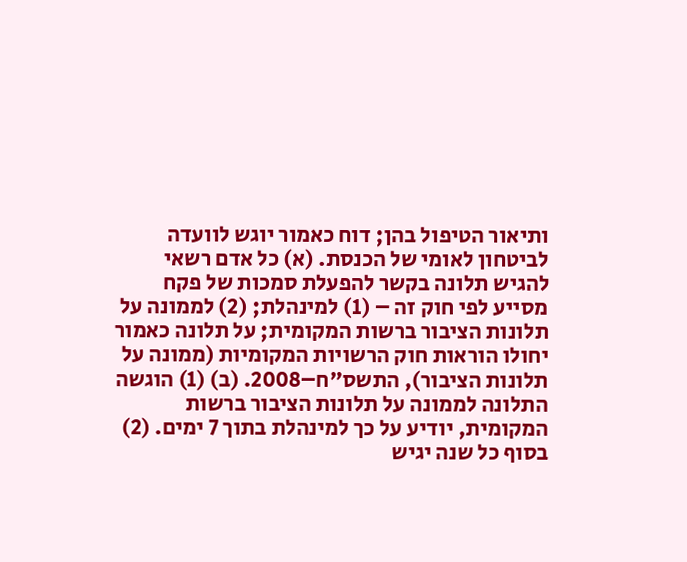ותיאור הטיפול בהן; דוח כאמור יוגש לוועדה לביטחון לאומי של הכנסת. (א) כל אדם רשאי להגיש תלונה בקשר להפעלת סמכות של פקח מסייע לפי חוק זה – (1) למינהלת; (2) לממונה על תלונות הציבור ברשות המקומית; על תלונה כאמור יחולו הוראות חוק הרשויות המקומיות (ממונה על תלונות הציבור), התשס"ח–2008. (ב) (1) הוגשה התלונה לממונה על תלונות הציבור ברשות המקומית, יודיע על כך למינהלת בתוך 7 ימים. (2) בסוף כל שנה יגיש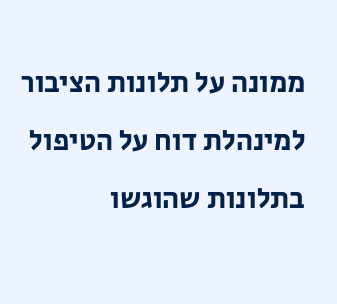ממונה על תלונות הציבור למינהלת דוח על הטיפול בתלונות שהוגשו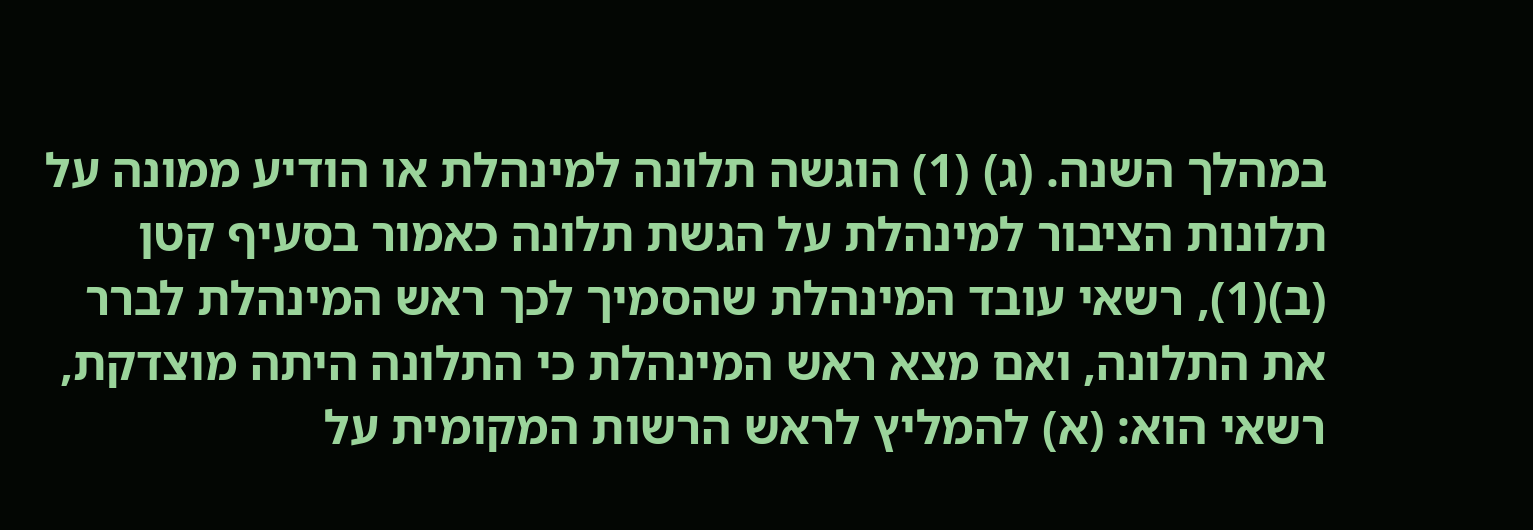במהלך השנה. (ג) (1) הוגשה תלונה למינהלת או הודיע ממונה על תלונות הציבור למינהלת על הגשת תלונה כאמור בסעיף קטן (ב)(1), רשאי עובד המינהלת שהסמיך לכך ראש המינהלת לברר את התלונה, ואם מצא ראש המינהלת כי התלונה היתה מוצדקת, רשאי הוא: (א) להמליץ לראש הרשות המקומית על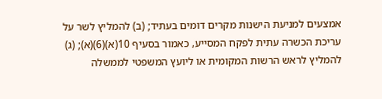אמצעים למניעת הישנות מקרים דומים בעתיד; (ב) להמליץ לשר על עריכת הכשרה עתית לפקח המסייע, כאמור בסעיף 10(א)(6)(א); (ג) להמליץ לראש הרשות המקומית או ליועץ המשפטי לממשלה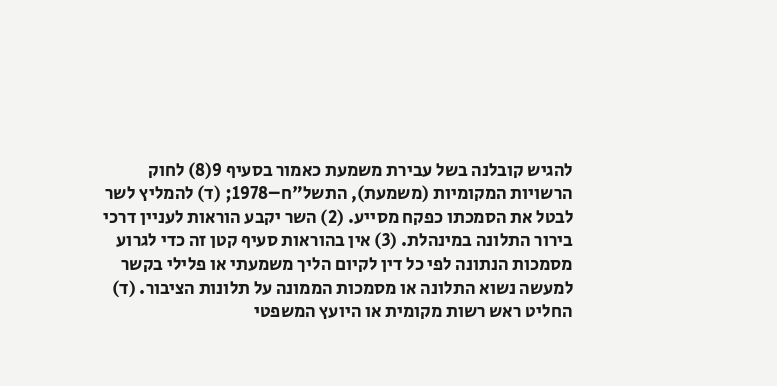להגיש קובלנה בשל עבירת משמעת כאמור בסעיף 9(8) לחוק הרשויות המקומיות (משמעת), התשל"ח–1978; (ד) להמליץ לשר לבטל את הסמכתו כפקח מסייע. (2) השר יקבע הוראות לעניין דרכי בירור התלונה במינהלת. (3) אין בהוראות סעיף קטן זה כדי לגרוע מסמכות הנתונה לפי כל דין לקיום הליך משמעתי או פלילי בקשר למעשה נשוא התלונה או מסמכות הממונה על תלונות הציבור. (ד) החליט ראש רשות מקומית או היועץ המשפטי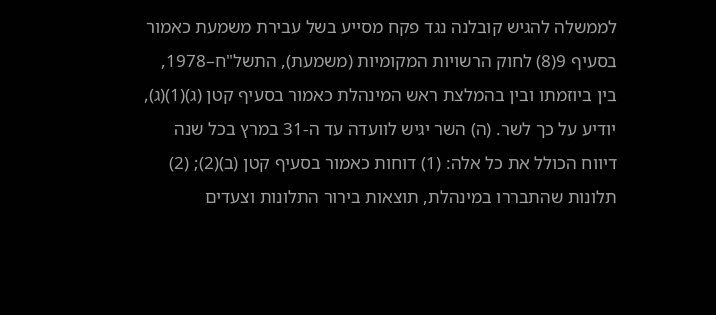לממשלה להגיש קובלנה נגד פקח מסייע בשל עבירת משמעת כאמור בסעיף 9(8) לחוק הרשויות המקומיות (משמעת), התשל"ח–1978, בין ביוזמתו ובין בהמלצת ראש המינהלת כאמור בסעיף קטן (ג)(1)(ג), יודיע על כך לשר. (ה) השר יגיש לוועדה עד ה-31 במרץ בכל שנה דיווח הכולל את כל אלה: (1) דוחות כאמור בסעיף קטן (ב)(2); (2) תלונות שהתבררו במינהלת, תוצאות בירור התלונות וצעדים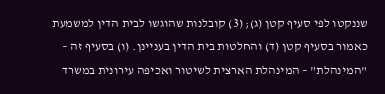שננקטו לפי סעיף קטן (ג); (3) קובלנות שהוגשו לבית הדין למשמעת כאמור בסעיף קטן (ד) והחלטות בית הדין בעניינן. (ו) בסעיף זה – "המינהלת" – המינהלת הארצית לשיטור ואכיפה עירונית במשרד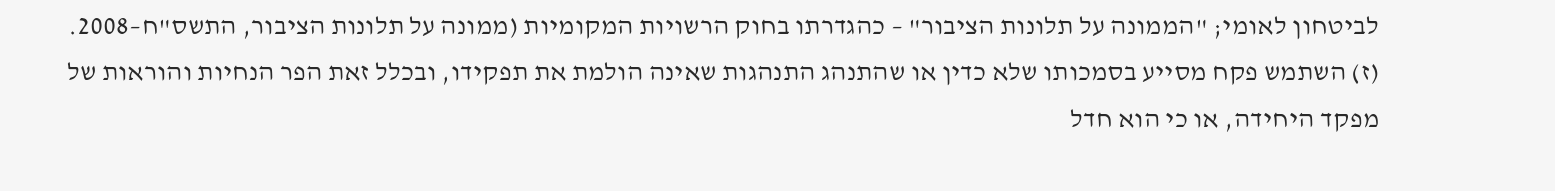לביטחון לאומי; "הממונה על תלונות הציבור" – כהגדרתו בחוק הרשויות המקומיות (ממונה על תלונות הציבור, התשס"ח–2008. (ז) השתמש פקח מסייע בסמכותו שלא כדין או שהתנהג התנהגות שאינה הולמת את תפקידו, ובכלל זאת הפר הנחיות והוראות של מפקד היחידה, או כי הוא חדל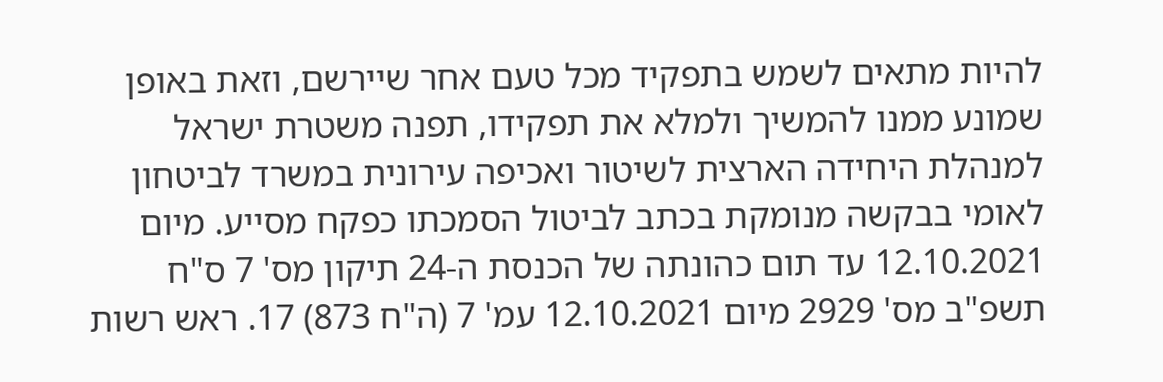להיות מתאים לשמש בתפקיד מכל טעם אחר שיירשם, וזאת באופן שמונע ממנו להמשיך ולמלא את תפקידו, תפנה משטרת ישראל למנהלת היחידה הארצית לשיטור ואכיפה עירונית במשרד לביטחון לאומי בבקשה מנומקת בכתב לביטול הסמכתו כפקח מסייע. מיום 12.10.2021 עד תום כהונתה של הכנסת ה-24 תיקון מס' 7 ס"ח תשפ"ב מס' 2929 מיום 12.10.2021 עמ' 7 (ה"ח 873) 17. ראש רשות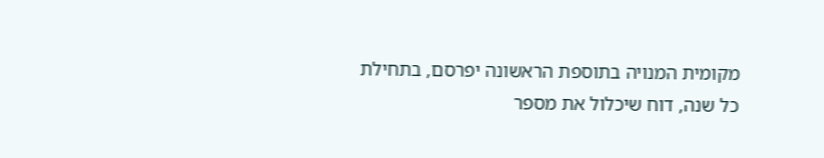מקומית המנויה בתוספת הראשונה יפרסם, בתחילת כל שנה, דוח שיכלול את מספר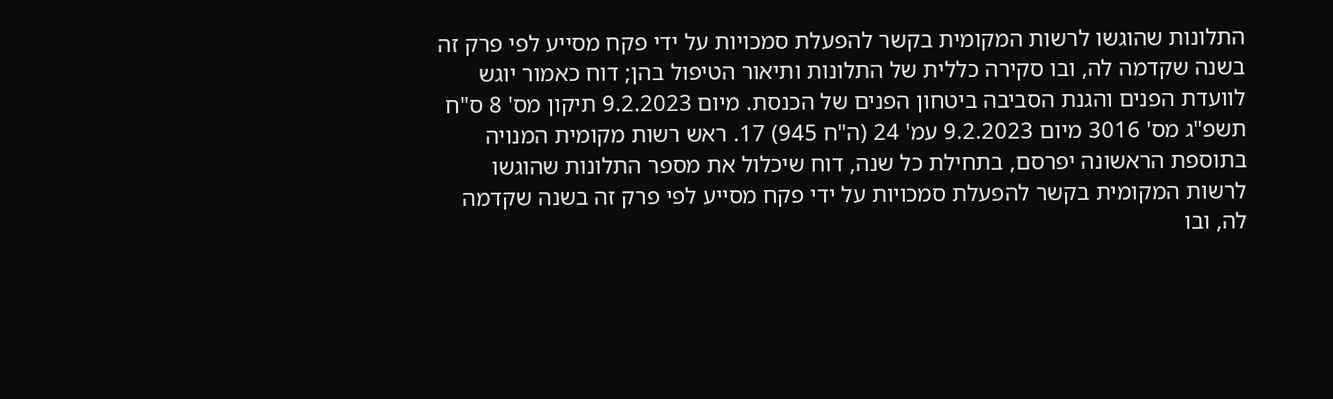התלונות שהוגשו לרשות המקומית בקשר להפעלת סמכויות על ידי פקח מסייע לפי פרק זה בשנה שקדמה לה, ובו סקירה כללית של התלונות ותיאור הטיפול בהן; דוח כאמור יוגש לוועדת הפנים והגנת הסביבה ביטחון הפנים של הכנסת. מיום 9.2.2023 תיקון מס' 8 ס"ח תשפ"ג מס' 3016 מיום 9.2.2023 עמ' 24 (ה"ח 945) 17. ראש רשות מקומית המנויה בתוספת הראשונה יפרסם, בתחילת כל שנה, דוח שיכלול את מספר התלונות שהוגשו לרשות המקומית בקשר להפעלת סמכויות על ידי פקח מסייע לפי פרק זה בשנה שקדמה לה, ובו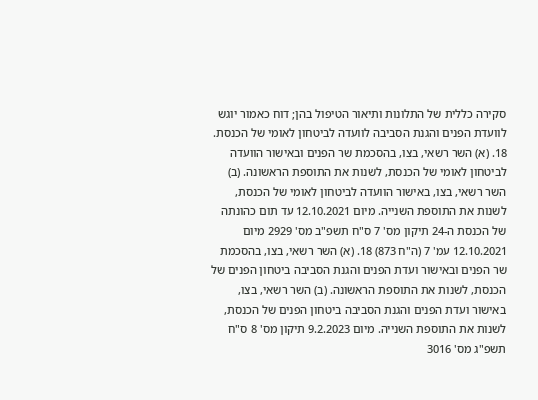סקירה כללית של התלונות ותיאור הטיפול בהן; דוח כאמור יוגש לוועדת הפנים והגנת הסביבה לוועדה לביטחון לאומי של הכנסת. 18. (א) השר רשאי, בצו, בהסכמת שר הפנים ובאישור הוועדה לביטחון לאומי של הכנסת, לשנות את התוספת הראשונה. (ב) השר רשאי, בצו, באישור הוועדה לביטחון לאומי של הכנסת, לשנות את התוספת השנייה. מיום 12.10.2021 עד תום כהונתה של הכנסת ה-24 תיקון מס' 7 ס"ח תשפ"ב מס' 2929 מיום 12.10.2021 עמ' 7 (ה"ח 873) 18. (א) השר רשאי, בצו, בהסכמת שר הפנים ובאישור ועדת הפנים והגנת הסביבה ביטחון הפנים של הכנסת, לשנות את התוספת הראשונה. (ב) השר רשאי, בצו, באישור ועדת הפנים והגנת הסביבה ביטחון הפנים של הכנסת, לשנות את התוספת השנייה. מיום 9.2.2023 תיקון מס' 8 ס"ח תשפ"ג מס' 3016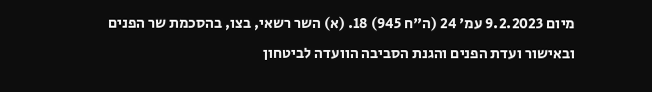מיום 9.2.2023 עמ' 24 (ה"ח 945) 18. (א) השר רשאי, בצו, בהסכמת שר הפנים ובאישור ועדת הפנים והגנת הסביבה הוועדה לביטחון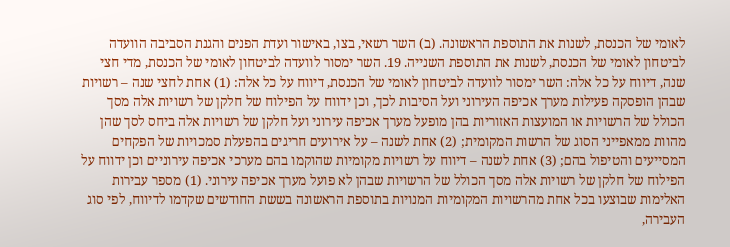לאומי של הכנסת, לשנות את התוספת הראשונה. (ב) השר רשאי, בצו, באישור ועדת הפנים והגנת הסביבה הוועדה לביטחון לאומי של הכנסת, לשנות את התוספת השנייה. 19. השר ימסור לוועדה לביטחון לאומי של הכנסת, מדי חצי שנה, דיווח על כל אלה: השר ימסור לוועדה לביטחון לאומי של הכנסת, דיווח על כל אלה: (1) אחת לחצי שנה – רשויות שבהן הופסקה פעילות מערך אכיפה העירוני ועל הסיבות לכך, וכן ידווח על הפילוח של חלקן של רשויות אלה מסך הכולל של הרשויות או המועצות האזוריות בהן מופעל מערך אכיפה עירוני ועל חלקן של רשויות אלה ביחס לסך שהן מהוות ממאפייני הסוג של הרשות המקומית; (2) אחת לשנה – על אירועים חריגים בהפעלת סמכויות של הפקחים המסייעים והטיפול בהם; (3) אחת לשנה – דיווח על רשויות מקומיות שהוקמו בהם מערכי אכיפה עירוניים וכן ידווח על הפילוח של חלקן של רשויות אלה מסך הכולל של הרשויות שבהן לא פועל מערך אכיפה עירוני. (1) מספר עבירות האלימות שבוצעו בכל אחת מהרשויות המקומיות המנויות בתוספת הראשונה בששת החודשים שקדמו לדיווח, לפי סוג העבירה,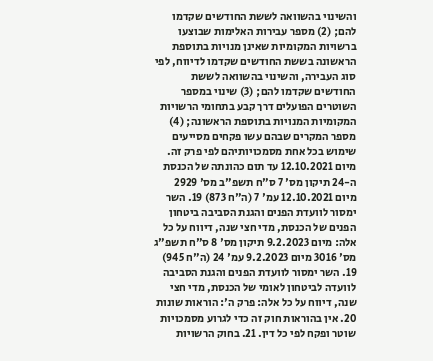והשינוי בהשוואה לששת החודשים שקדמו להם; (2) מספר עבירות האלימות שבוצעו ברשויות המקומיות שאינן מנויות בתוספת הראשונה בששת החודשים שקדמו לדיווח, לפי סוג העבירה, והשינוי בהשוואה לששת החודשים שקדמו להם; (3) שינוי במספר השוטרים הפועלים דרך קבע בתחומי הרשויות המקומיות המנויות בתוספת הראשונה; (4) מספר המקרים שבהם עשו פקחים מסייעים שימוש בכל אחת מסמכויותיהם לפי פרק זה. מיום 12.10.2021 עד תום כהונתה של הכנסת ה-24 תיקון מס' 7 ס"ח תשפ"ב מס' 2929 מיום 12.10.2021 עמ' 7 (ה"ח 873) 19. השר ימסור לוועדת הפנים והגנת הסביבה ביטחון הפנים של הכנסת, מדי חצי שנה, דיווח על כל אלה: מיום 9.2.2023 תיקון מס' 8 ס"ח תשפ"ג מס' 3016 מיום 9.2.2023 עמ' 24 (ה"ח 945) 19. השר ימסור לוועדת הפנים והגנת הסביבה לוועדה לביטחון לאומי של הכנסת, מדי חצי שנה, דיווח על כל אלה: פרק ה': הוראות שונות 20. אין בהוראות חוק זה כדי לגרוע מסמכויות שוטר ופקח לפי כל דין. 21. בחוק הרשויות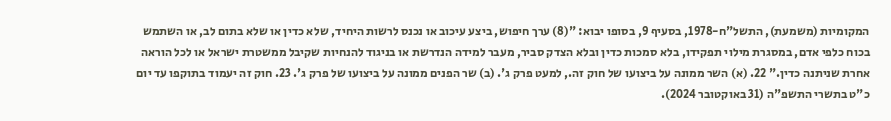המקומיות (משמעת), התשל"ח-1978, בסעיף 9, בסופו יבוא: "(8) ערך חיפוש, ביצע עיכוב או נכנס לרשות היחיד, שלא כדין או שלא בתום לב, או השתמש בכוח כלפי אדם, במסגרת מילוי תפקידו, בלא סמכות כדין ובלא הצדק סביר, מעבר למידה הנדרשת או בניגוד להנחיות שקיבל ממשטרת ישראל או לכל הוראה אחרת שניתנה כדין." 22. (א) השר ממונה על ביצועו של חוק זה., למעט פרק ג'. (ב) שר הפנים ממונה על ביצועו של פרק ג'. 23. חוק זה יעמוד בתוקפו עד יום כ"ט בתשרי התשפ"ה (31 באוקטובר 2024).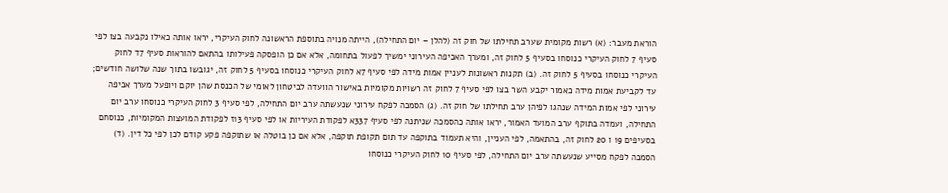הוראת מעבר: (א) רשות מקומית שערב תחילתו של חוק זה (להלן – יום התחילה), הייתה מנויה בתוספת הראשונה לחוק העיקרי, יראו אותה כאילו נקבעה בצו לפי סעיף 7 לחוק העיקרי כנוסחו בסעיף 5 לחוק זה, ומערך האכיפה העירוני ימשיך לפעול בתחומה, אלא אם כן הופסקה פעילותו בהתאם להוראות סעיף 7ד לחוק העיקרי כנוסחו בסעיף 5 לחוק זה. (ב) תקנות ראשונות לעניין אמות מידה לפי סעיף 7א לחוק העיקרי כנוסחו בסעיף 5 לחוק זה, יגובשו בתוך שנה שלושה חודשים; עד לקביעת אמות מידה כאמור יקבע השר בצו לפי סעיף 7 לחוק זה רשויות מקומיות באישור הוועדה לביטחון לאומי של הכנסת שהן יוקם ויופעל מערך אכיפה עירוני לפי אמות המידה שנהגו לפיהן ערב תחילתו של חוק זה. (ג) הסמכה לפקח עירוני שנעשתה ערב יום התחילה, לפי סעיף 3 לחוק העיקרי כנוסחו ערב יום התחילה, ועמדה בתוקף ערב המועד האמור, יראו אותה כהסמכה שניתנה לפי סעיף 337א לפקודת העיריות או לפי סעיף 13ז לפקודת המועצות המקומיות, כנוסחם בסעיפים 19 ו 20 לחוק זה, בהתאמה, לפי העניין, והיא תעמוד בתוקפה עד תום תקופת תוקפה, אלא אם כן בוטלה או שתוקפה פקע קודם לכן לפי כל דין. (ד) הסמכה לפקח מסייע שנעשתה ערב יום התחילה, לפי סעיף 10 לחוק העיקרי כנוסחו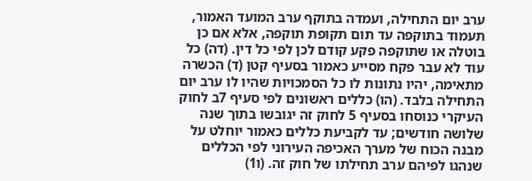ערב יום התחילה, ועמדה בתוקף ערב המועד האמור, תעמוד בתוקפה עד תום תקופת תוקפה, אלא אם כן בוטלה או שתוקפה פקע קודם לכן לפי כל דין. (דה) כל עוד לא עבר פקח מסייע כאמור בסעיף קטן (ד) הכשרה מתאימה, יהיו נתונות לו כל הסמכויות שהיו לו ערב יום התחילה בלבד. (הו) כללים ראשונים לפי סעיף 7ב לחוק העיקרי כנוסחו בסעיף 5 לחוק זה יגובשו בתוך שנה שלושה חודשים; עד לקביעת כללים כאמור יוחלט על מבנה הכוח של מערך האכיפה העירוני לפי הכללים שנהגו לפיהם ערב תחילתו של חוק זה. (ו1)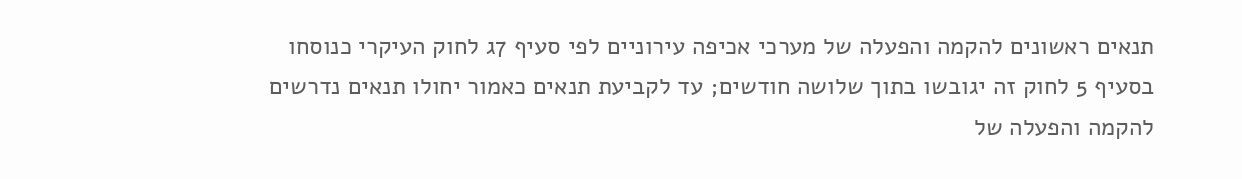תנאים ראשונים להקמה והפעלה של מערכי אכיפה עירוניים לפי סעיף 7ג לחוק העיקרי כנוסחו בסעיף 5 לחוק זה יגובשו בתוך שלושה חודשים; עד לקביעת תנאים כאמור יחולו תנאים נדרשים להקמה והפעלה של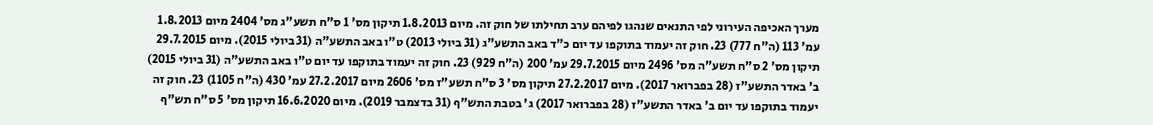מערך האכיפה העירוני לפי התנאים שנהגו לפיהם ערב תחילתו של חוק זה. מיום 1.8.2013 תיקון מס' 1 ס"ח תשע"ג מס' 2404 מיום 1.8.2013 עמ' 113 (ה"ח 777) 23. חוק זה יעמוד בתוקפו עד יום כ"ד באב התשע"ג (31 ביולי 2013) ט"ו באב התשע"ה (31 ביולי 2015). מיום 29.7.2015 תיקון מס' 2 ס"ח תשע"ה מס' 2496 מיום 29.7.2015 עמ' 200 (ה"ח 929) 23. חוק זה יעמוד בתוקפו עד יום ט"ו באב התשע"ה (31 ביולי 2015) ב' באדר התשע"ז (28 בפברואר 2017). מיום 27.2.2017 תיקון מס' 3 ס"ח תשע"ז מס' 2606 מיום 27.2.2017 עמ' 430 (ה"ח 1105) 23. חוק זה יעמוד בתוקפו עד יום ב' באדר התשע"ז (28 בפברואר 2017) ג' בטבת התש"ף (31 בדצמבר 2019). מיום 16.6.2020 תיקון מס' 5 ס"ח תש"ף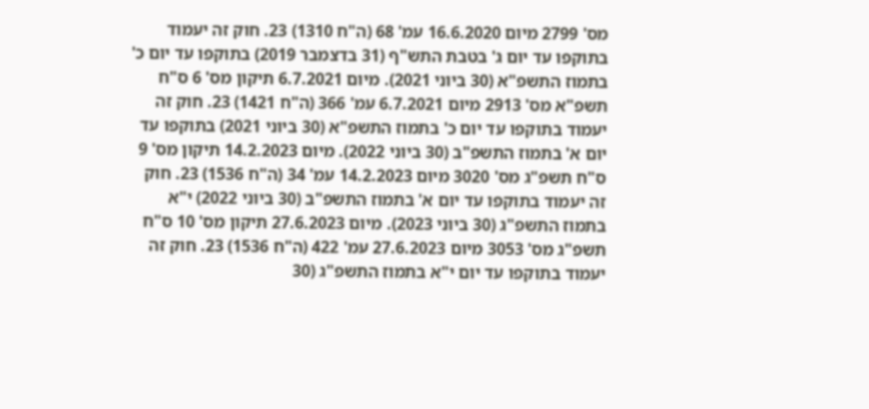מס' 2799 מיום 16.6.2020 עמ' 68 (ה"ח 1310) 23. חוק זה יעמוד בתוקפו עד יום ג' בטבת התש"ף (31 בדצמבר 2019) בתוקפו עד יום כ' בתמוז התשפ"א (30 ביוני 2021). מיום 6.7.2021 תיקון מס' 6 ס"ח תשפ"א מס' 2913 מיום 6.7.2021 עמ' 366 (ה"ח 1421) 23. חוק זה יעמוד בתוקפו עד יום כ' בתמוז התשפ"א (30 ביוני 2021) בתוקפו עד יום א' בתמוז התשפ"ב (30 ביוני 2022). מיום 14.2.2023 תיקון מס' 9 ס"ח תשפ"ג מס' 3020 מיום 14.2.2023 עמ' 34 (ה"ח 1536) 23. חוק זה יעמוד בתוקפו עד יום א' בתמוז התשפ"ב (30 ביוני 2022) י"א בתמוז התשפ"ג (30 ביוני 2023). מיום 27.6.2023 תיקון מס' 10 ס"ח תשפ"ג מס' 3053 מיום 27.6.2023 עמ' 422 (ה"ח 1536) 23. חוק זה יעמוד בתוקפו עד יום י"א בתמוז התשפ"ג (30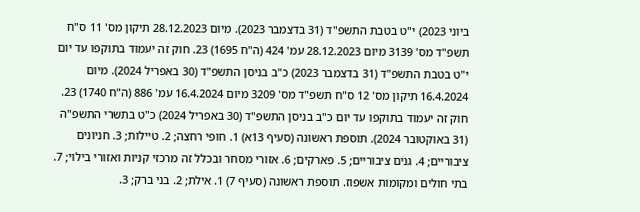ביוני 2023) י"ט בטבת התשפ"ד (31 בדצמבר 2023). מיום 28.12.2023 תיקון מס' 11 ס"ח תשפ"ד מס' 3139 מיום 28.12.2023 עמ' 424 (ה"ח 1695) 23. חוק זה יעמוד בתוקפו עד יום י"ט בטבת התשפ"ד (31 בדצמבר 2023) כ"ב בניסן התשפ"ד (30 באפריל 2024). מיום 16.4.2024 תיקון מס' 12 ס"ח תשפ"ד מס' 3209 מיום 16.4.2024 עמ' 886 (ה"ח 1740) 23. חוק זה יעמוד בתוקפו עד יום כ"ב בניסן התשפ"ד (30 באפריל 2024) כ"ט בתשרי התשפ"ה (31 באוקטובר 2024). תוספת ראשונה (סעיף 13א) 1. חופי רחצה; 2. טיילות; 3. חניונים ציבוריים; 4. גנים ציבוריים; 5. פארקים; 6. אזורי מסחר ובכלל זה מרכזי קניות ואזורי בילוי; 7. בתי חולים ומקומות אשפוז. תוספת ראשונה (סעיף 7) 1. אילת; 2. בני ברק; 3.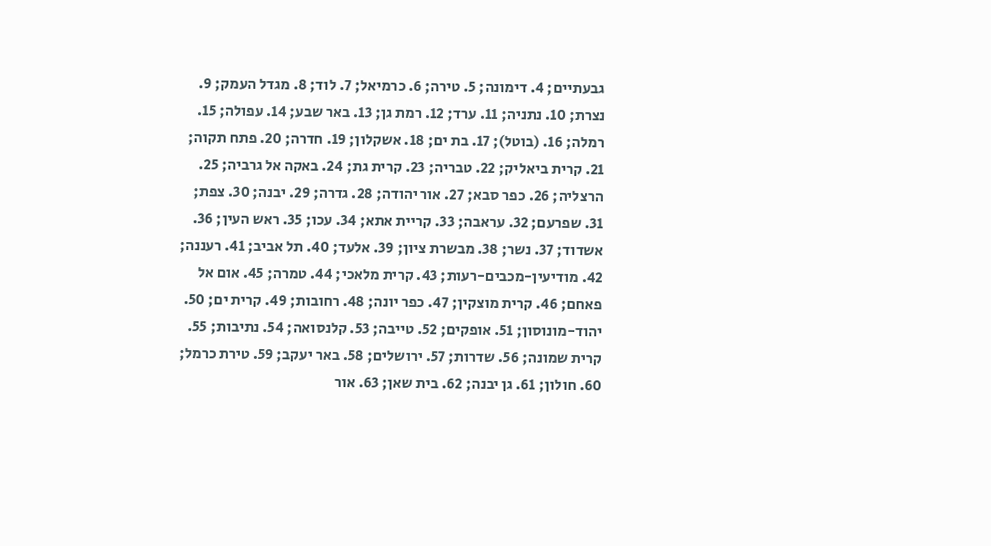גבעתיים; 4. דימונה; 5. טירה; 6. כרמיאל; 7. לוד; 8. מגדל העמק; 9. נצרת; 10. נתניה; 11. ערד; 12. רמת גן; 13. באר שבע; 14. עפולה; 15. רמלה; 16. (בוטל); 17. בת ים; 18. אשקלון; 19. חדרה; 20. פתח תקוה; 21. קרית ביאליק; 22. טבריה; 23. קרית גת; 24. באקה אל גרביה; 25. הרצליה; 26. כפר סבא; 27. אור יהודה; 28. גדרה; 29. יבנה; 30. צפת; 31. שפרעם; 32. עראבה; 33. קריית אתא; 34. עכו; 35. ראש העין; 36. אשדוד; 37. נשר; 38. מבשרת ציון; 39. אלעד; 40. תל אביב; 41. רעננה; 42. מודיעין-מכבים-רעות; 43. קרית מלאכי; 44. טמרה; 45. אום אל פאחם; 46. קרית מוצקין; 47. כפר יונה; 48. רחובות; 49. קרית ים; 50. יהוד-מונוסון; 51. אופקים; 52. טייבה; 53. קלנסואה; 54. נתיבות; 55. קרית שמונה; 56. שדרות; 57. ירושלים; 58. באר יעקב; 59. טירת כרמל; 60. חולון; 61. גן יבנה; 62. בית שאן; 63. אור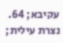עקיבא; 64. נצרת עילית;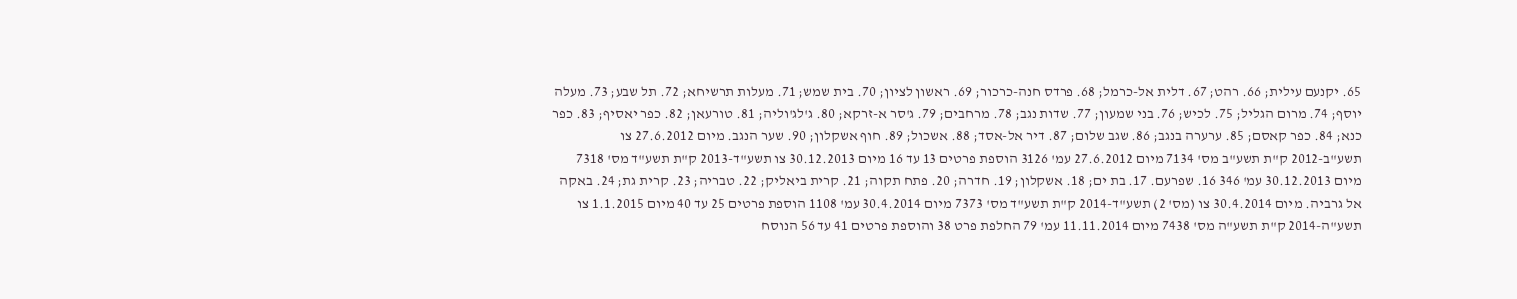65. יקנעם עילית; 66. רהט; 67. דלית אל-כרמל; 68. פרדס חנה-כרכור; 69. ראשון לציון; 70. בית שמש; 71. מעלות תרשיחא; 72. תל שבע; 73. מעלה יוסף; 74. מרום הגליל; 75. לכיש; 76. בני שמעון; 77. שדות נגב; 78. מרחבים; 79. ג'סר א-זרקא; 80. ג'לג'וליה; 81. טורעאן; 82. כפר יאסיף; 83. כפר כנא; 84. כפר קאסם; 85. ערערה בנגב; 86. שגב שלום; 87. דיר אל-אסד; 88. אשכול; 89. חוף אשקלון; 90. שער הנגב. מיום 27.6.2012 צו תשע"ב-2012 ק"ת תשע"ב מס' 7134 מיום 27.6.2012 עמ' 3126 הוספת פרטים 13 עד 16 מיום 30.12.2013 צו תשע"ד-2013 ק"ת תשע"ד מס' 7318 מיום 30.12.2013 עמ' 346 16. שפרעם. 17. בת ים; 18. אשקלון; 19. חדרה; 20. פתח תקוה; 21. קרית ביאליק; 22. טבריה; 23. קרית גת; 24. באקה אל גרביה. מיום 30.4.2014 צו (מס' 2) תשע"ד-2014 ק"ת תשע"ד מס' 7373 מיום 30.4.2014 עמ' 1108 הוספת פרטים 25 עד 40 מיום 1.1.2015 צו תשע"ה-2014 ק"ת תשע"ה מס' 7438 מיום 11.11.2014 עמ' 79 החלפת פרט 38 והוספת פרטים 41 עד 56 הנוסח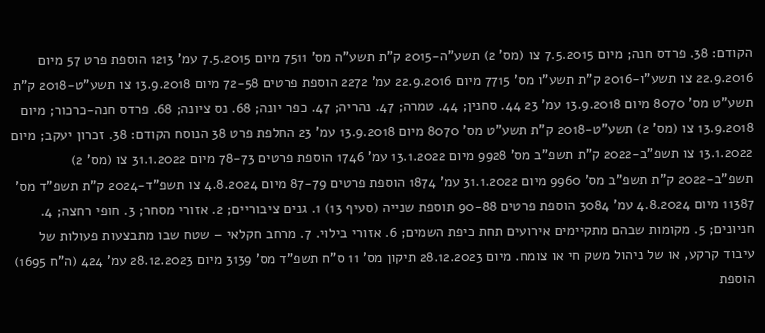הקודם: 38. פרדס חנה; מיום 7.5.2015 צו (מס' 2) תשע"ה-2015 ק"ת תשע"ה מס' 7511 מיום 7.5.2015 עמ' 1213 הוספת פרט 57 מיום 22.9.2016 צו תשע"ו-2016 ק"ת תשע"ו מס' 7715 מיום 22.9.2016 עמ' 2272 הוספת פרטים 72-58 מיום 13.9.2018 צו תשע"ט-2018 ק"ת תשע"ט מס' 8070 מיום 13.9.2018 עמ' 23 44. סחנין; 44. טמרה; 47. נהריה; 47. כפר יונה; 68. נס ציונה; 68. פרדס חנה-כרכור; מיום 13.9.2018 צו (מס' 2) תשע"ט-2018 ק"ת תשע"ט מס' 8070 מיום 13.9.2018 עמ' 23 החלפת פרט 38 הנוסח הקודם: 38. זכרון יעקב; מיום 13.1.2022 צו תשפ"ב-2022 ק"ת תשפ"ב מס' 9928 מיום 13.1.2022 עמ' 1746 הוספת פרטים 78-73 מיום 31.1.2022 צו (מס' 2) תשפ"ב-2022 ק"ת תשפ"ב מס' 9960 מיום 31.1.2022 עמ' 1874 הוספת פרטים 87-79 מיום 4.8.2024 צו תשפ"ד-2024 ק"ת תשפ"ד מס' 11387 מיום 4.8.2024 עמ' 3084 הוספת פרטים 90-88 תוספת שנייה (סעיף 13) 1. גנים ציבוריים; 2. אזורי מסחר; 3. חופי רחצה; 4. חניונים; 5. מקומות שבהם מתקיימים אירועים תחת כיפת השמים; 6. אזורי בילוי. 7. מרחב חקלאי – שטח שבו מתבצעות פעולות של עיבוד קרקע, או של ניהול משק חי או צומח. מיום 28.12.2023 תיקון מס' 11 ס"ח תשפ"ד מס' 3139 מיום 28.12.2023 עמ' 424 (ה"ח 1695) הוספת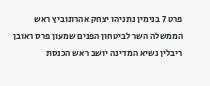פרט 7 בנימין נתניהו יצחק אהרונוביץ ראש הממשלה השר לביטחון הפנים שמעון פרס ראובן ריבלין נשיא המדינה יושב ראש הכנסת